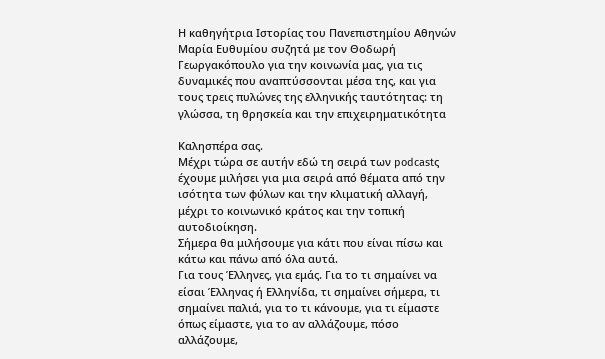Η καθηγήτρια Ιστορίας του Πανεπιστημίου Αθηνών Μαρία Ευθυμίου συζητά με τον Θοδωρή Γεωργακόπουλο για την κοινωνία μας, για τις δυναμικές που αναπτύσσονται μέσα της, και για τους τρεις πυλώνες της ελληνικής ταυτότητας: τη γλώσσα, τη θρησκεία και την επιχειρηματικότητα

Καλησπέρα σας.
Μέχρι τώρα σε αυτήν εδώ τη σειρά των podcastς έχουμε μιλήσει για μια σειρά από θέματα από την ισότητα των φύλων και την κλιματική αλλαγή, μέχρι το κοινωνικό κράτος και την τοπική αυτοδιοίκηση.
Σήμερα θα μιλήσουμε για κάτι που είναι πίσω και κάτω και πάνω από όλα αυτά.
Για τους Έλληνες, για εμάς. Για το τι σημαίνει να είσαι Έλληνας ή Ελληνίδα, τι σημαίνει σήμερα, τι σημαίνει παλιά, για το τι κάνουμε, για τι είμαστε όπως είμαστε, για το αν αλλάζουμε, πόσο αλλάζουμε,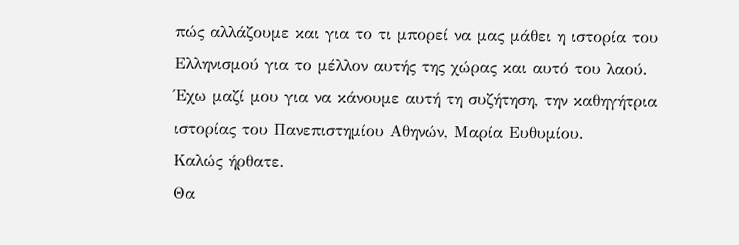πώς αλλάζουμε και για το τι μπορεί να μας μάθει η ιστορία του Ελληνισμού για το μέλλον αυτής της χώρας και αυτό του λαού.
Έχω μαζί μου για να κάνουμε αυτή τη συζήτηση, την καθηγήτρια ιστορίας του Πανεπιστημίου Αθηνών, Μαρία Ευθυμίου.
Καλώς ήρθατε.
Θα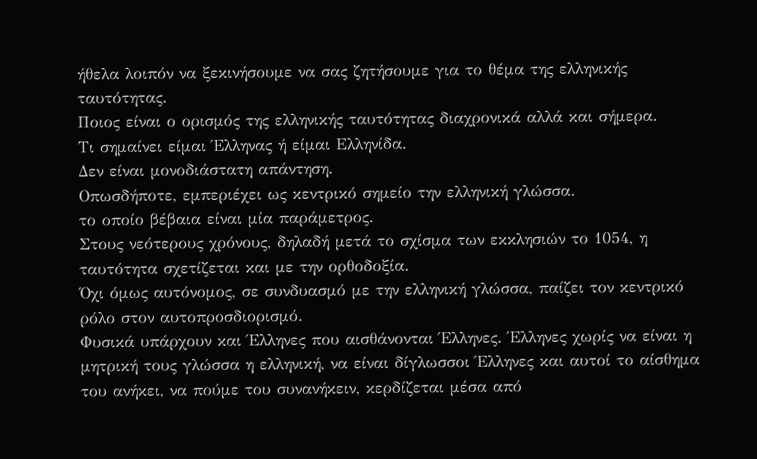ήθελα λοιπόν να ξεκινήσουμε να σας ζητήσουμε για το θέμα της ελληνικής ταυτότητας.
Ποιος είναι ο ορισμός της ελληνικής ταυτότητας διαχρονικά αλλά και σήμερα.
Τι σημαίνει είμαι Έλληνας ή είμαι Ελληνίδα.
Δεν είναι μονοδιάστατη απάντηση.
Οπωσδήποτε, εμπεριέχει ως κεντρικό σημείο την ελληνική γλώσσα.
το οποίο βέβαια είναι μία παράμετρος.
Στους νεότερους χρόνους, δηλαδή μετά το σχίσμα των εκκλησιών το 1054, η ταυτότητα σχετίζεται και με την ορθοδοξία.
Όχι όμως αυτόνομος, σε συνδυασμό με την ελληνική γλώσσα, παίζει τον κεντρικό ρόλο στον αυτοπροσδιορισμό.
Φυσικά υπάρχουν και Έλληνες που αισθάνονται Έλληνες. Έλληνες χωρίς να είναι η μητρική τους γλώσσα η ελληνική, να είναι δίγλωσσοι Έλληνες και αυτοί το αίσθημα του ανήκει, να πούμε του συνανήκειν, κερδίζεται μέσα από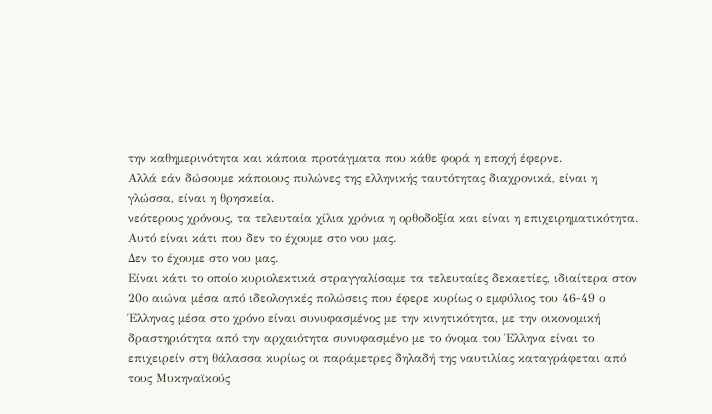την καθημερινότητα και κάποια προτάγματα που κάθε φορά η εποχή έφερνε.
Αλλά εάν δώσουμε κάποιους πυλώνες της ελληνικής ταυτότητας διαχρονικά, είναι η γλώσσα, είναι η θρησκεία.
νεότερους χρόνους, τα τελευταία χίλια χρόνια η ορθοδοξία και είναι η επιχειρηματικότητα.
Αυτό είναι κάτι που δεν το έχουμε στο νου μας.
Δεν το έχουμε στο νου μας.
Είναι κάτι το οποίο κυριολεκτικά στραγγαλίσαμε τα τελευταίες δεκαετίες, ιδιαίτερα στον 20ο αιώνα μέσα από ιδεολογικές πολώσεις που έφερε κυρίως ο εμφύλιος του 46-49 ο Έλληνας μέσα στο χρόνο είναι συνυφασμένος με την κινητικότητα, με την οικονομική δραστηριότητα από την αρχαιότητα συνυφασμένο με το όνομα του Έλληνα είναι το επιχειρείν στη θάλασσα κυρίως οι παράμετρες δηλαδή της ναυτιλίας καταγράφεται από τους Μυκηναϊκούς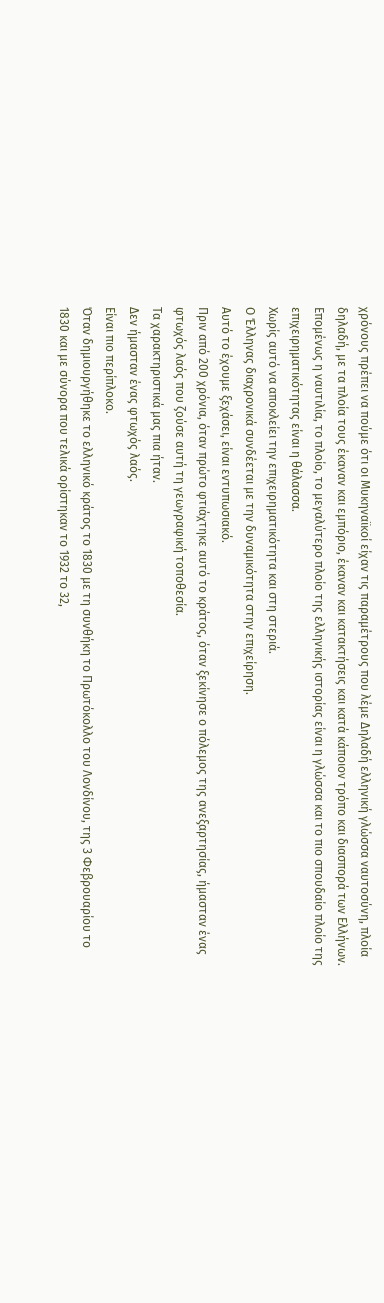χρόνους πρέπει να πούμε ότι οι Μυκηναϊκοί είχαν τις παραμέτρους που λέμε Δηλαδή ελληνική γλώσσα ναυτοσύνη, πλοία δηλαδή, με τα πλοία τους έκαναν και εμπόριο, έκαναν και κατακτήσεις και κατά κάποιον τρόπο και διασπορά των Ελλήνων.
Επομένως η ναυτιλία, το πλοίο, το μεγαλύτερο πλοίο της ελληνικής ιστορίας είναι η γλώσσα και το πιο σπουδαίο πλοίο της επιχειρηματικότητας είναι η θάλασσα.
Χωρίς αυτό να αποκλείει την επιχειρηματικότητα και στη στεριά.
Ο Έλληνας διαχρονικά συνδέεται με την δυναμικότητα στην επιχείρηση.
Αυτό το έχουμε ξεχάσει, είναι εντυπωσιακό.
Πριν από 200 χρόνια, όταν πρώτο φτιάχτηκε αυτό το κράτος, όταν ξεκίνησε ο πόλεμος της ανεξαρτησίας, ήμασταν ένας φτωχός λαός που ζούσε αυτή τη γεωγραφική τοποθεσία.
Τα χαρακτηριστικά μας πια ήταν.
Δεν ήμασταν ένας φτωχός λαός.
Είναι πιο περίπλοκο.
Όταν δημιουργήθηκε το ελληνικό κράτος το 1830 με τη συνθήκη το Πρωτόκολλο του Λονδίνου, της 3 Φεβρουαρίου το 1830 και με σύνορα που τελικά ορίστηκαν το 1932 το 32,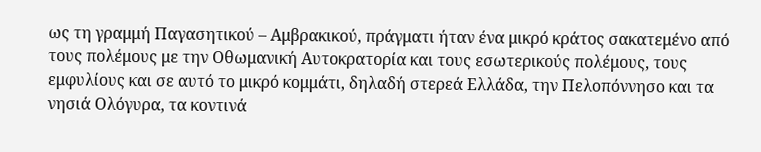ως τη γραμμή Παγασητικού – Αμβρακικού, πράγματι ήταν ένα μικρό κράτος σακατεμένο από τους πολέμους με την Οθωμανική Αυτοκρατορία και τους εσωτερικούς πολέμους, τους εμφυλίους και σε αυτό το μικρό κομμάτι, δηλαδή στερεά Ελλάδα, την Πελοπόννησο και τα νησιά Ολόγυρα, τα κοντινά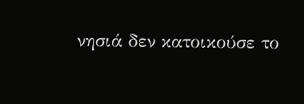νησιά δεν κατοικούσε το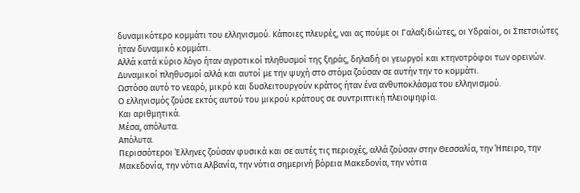δυναμικότερο κομμάτι του ελληνισμού. Κάποιες πλευρές, ναι ας πούμε οι Γαλαξιδιώτες, οι Υδραίοι, οι Σπετσιώτες ήταν δυναμικό κομμάτι.
Αλλά κατά κύριο λόγο ήταν αγροτικοί πληθυσμοί της ξηράς, δηλαδή οι γεωργοί και κτηνοτρόφοι των ορεινών.
Δυναμικοί πληθυσμοί αλλά και αυτοί με την ψυχή στο στόμα ζούσαν σε αυτήν την το κομμάτι.
Ωστόσο αυτό το νεαρό, μικρό και δυσλειτουργούν κράτος ήταν ένα ανθυποκλάσμα του ελληνισμού.
Ο ελληνισμός ζούσε εκτός αυτού του μικρού κράτους σε συντριπτική πλειοψηφία.
Και αριθμητικά.
Μέσα, απόλυτα.
Απόλυτα.
Περισσότεροι Έλληνες ζούσαν φυσικά και σε αυτές τις περιοχές, αλλά ζούσαν στην Θεσσαλία, την Ήπειρο, την Μακεδονία, την νότια Αλβανία, την νότια σημερινή βόρεια Μακεδονία, την νότια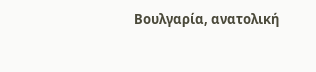Βουλγαρία, ανατολική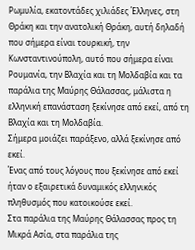Ρωμυλία, εκατοντάδες χιλιάδες Έλληνες, στη Θράκη και την ανατολική Θράκη, αυτή δηλαδή που σήμερα είναι τουρκική, την Κωνσταντινούπολη, αυτό που σήμερα είναι Ρουμανία, την Βλαχία και τη Μολδαβία και τα παράλια της Μαύρης Θάλασσας, μάλιστα η ελληνική επανάσταση ξεκίνησε από εκεί, από τη Βλαχία και τη Μολδαβία.
Σήμερα μοιάζει παράξενο, αλλά ξεκίνησε από εκεί.
Ένας από τους λόγους που ξεκίνησε από εκεί ήταν ο εξαιρετικά δυναμικός ελληνικός πληθυσμός που κατοικούσε εκεί.
Στα παράλια της Μαύρης Θάλασσας προς τη Μικρά Ασία, στα παράλια της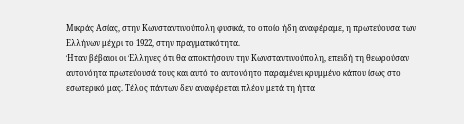Μικράς Ασίας, στην Κωνσταντινούπολη φυσικά, το οποίο ήδη αναφέραμε, η πρωτεύουσα των Ελλήνων μέχρι το 1922, στην πραγματικότητα.
Ήταν βέβαιοι οι Έλληνες ότι θα αποκτήσουν την Κωνσταντινούπολη, επειδή τη θεωρούσαν αυτονόητα πρωτεύουσά τους και αυτό το αυτονόητο παραμένει κρυμμένο κάπου ίσως στο εσωτερικό μας. Τέλος πάντων δεν αναφέρεται πλέον μετά τη ήττα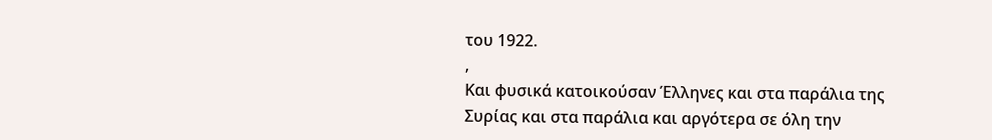του 1922.
,
Και φυσικά κατοικούσαν Έλληνες και στα παράλια της Συρίας και στα παράλια και αργότερα σε όλη την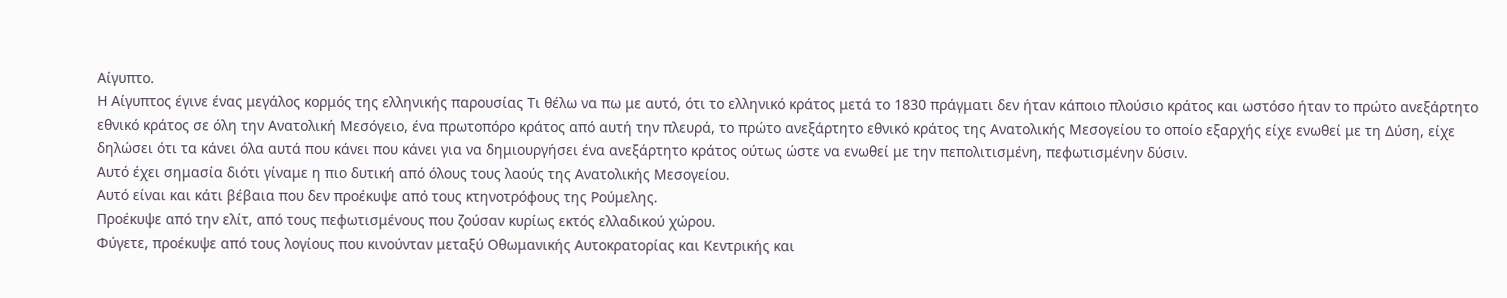Αίγυπτο.
Η Αίγυπτος έγινε ένας μεγάλος κορμός της ελληνικής παρουσίας Τι θέλω να πω με αυτό, ότι το ελληνικό κράτος μετά το 1830 πράγματι δεν ήταν κάποιο πλούσιο κράτος και ωστόσο ήταν το πρώτο ανεξάρτητο εθνικό κράτος σε όλη την Ανατολική Μεσόγειο, ένα πρωτοπόρο κράτος από αυτή την πλευρά, το πρώτο ανεξάρτητο εθνικό κράτος της Ανατολικής Μεσογείου το οποίο εξαρχής είχε ενωθεί με τη Δύση, είχε δηλώσει ότι τα κάνει όλα αυτά που κάνει που κάνει για να δημιουργήσει ένα ανεξάρτητο κράτος ούτως ώστε να ενωθεί με την πεπολιτισμένη, πεφωτισμένην δύσιν.
Αυτό έχει σημασία διότι γίναμε η πιο δυτική από όλους τους λαούς της Ανατολικής Μεσογείου.
Αυτό είναι και κάτι βέβαια που δεν προέκυψε από τους κτηνοτρόφους της Ρούμελης.
Προέκυψε από την ελίτ, από τους πεφωτισμένους που ζούσαν κυρίως εκτός ελλαδικού χώρου.
Φύγετε, προέκυψε από τους λογίους που κινούνταν μεταξύ Οθωμανικής Αυτοκρατορίας και Κεντρικής και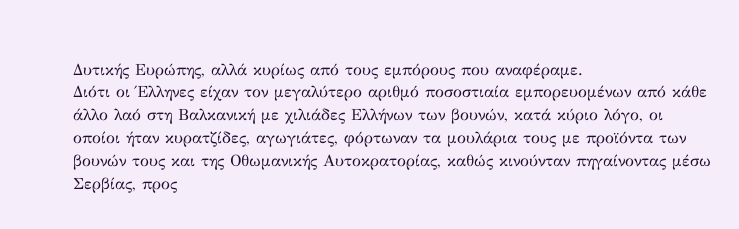Δυτικής Ευρώπης, αλλά κυρίως από τους εμπόρους που αναφέραμε.
Διότι οι Έλληνες είχαν τον μεγαλύτερο αριθμό ποσοστιαία εμπορευομένων από κάθε άλλο λαό στη Βαλκανική με χιλιάδες Ελλήνων των βουνών, κατά κύριο λόγο, οι οποίοι ήταν κυρατζίδες, αγωγιάτες, φόρτωναν τα μουλάρια τους με προϊόντα των βουνών τους και της Οθωμανικής Αυτοκρατορίας, καθώς κινούνταν πηγαίνοντας μέσω Σερβίας, προς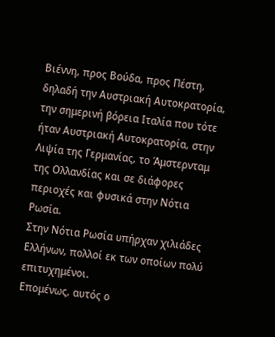Βιέννη, προς Βούδα, προς Πέστη, δηλαδή την Αυστριακή Αυτοκρατορία, την σημερινή βόρεια Ιταλία που τότε ήταν Αυστριακή Αυτοκρατορία, στην Λιψία της Γερμανίας, το Άμστερνταμ της Ολλανδίας και σε διάφορες περιοχές και φυσικά στην Νότια Ρωσία.
Στην Νότια Ρωσία υπήρχαν χιλιάδες Ελλήνων, πολλοί εκ των οποίων πολύ επιτυχημένοι.
Επομένως, αυτός ο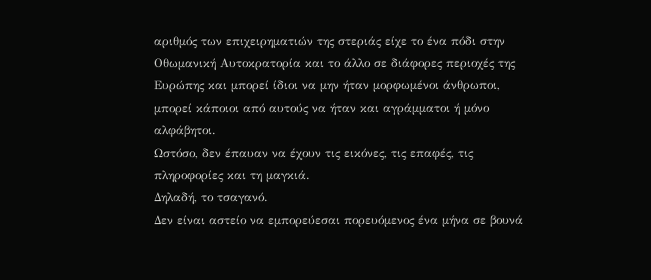αριθμός των επιχειρηματιών της στεριάς είχε το ένα πόδι στην Οθωμανική Αυτοκρατορία και το άλλο σε διάφορες περιοχές της Ευρώπης και μπορεί ίδιοι να μην ήταν μορφωμένοι άνθρωποι, μπορεί κάποιοι από αυτούς να ήταν και αγράμματοι ή μόνο αλφάβητοι.
Ωστόσο, δεν έπαυαν να έχουν τις εικόνες, τις επαφές, τις πληροφορίες και τη μαγκιά.
Δηλαδή, το τσαγανό.
Δεν είναι αστείο να εμπορεύεσαι πορευόμενος ένα μήνα σε βουνά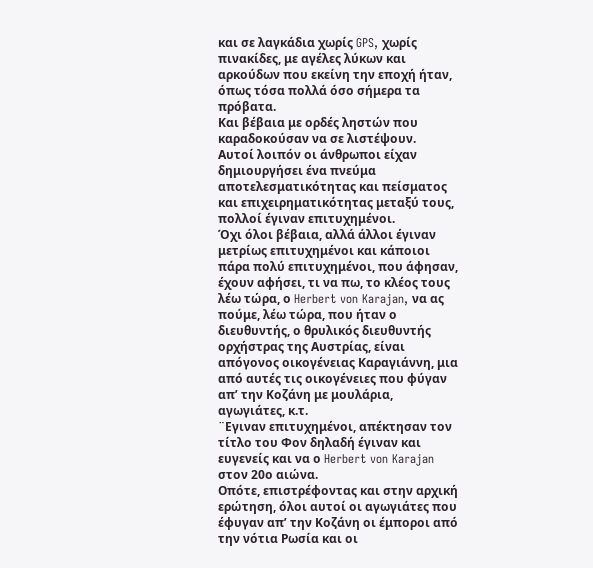και σε λαγκάδια χωρίς GPS, χωρίς πινακίδες, με αγέλες λύκων και αρκούδων που εκείνη την εποχή ήταν, όπως τόσα πολλά όσο σήμερα τα πρόβατα.
Και βέβαια με ορδές ληστών που καραδοκούσαν να σε λιστέψουν.
Αυτοί λοιπόν οι άνθρωποι είχαν δημιουργήσει ένα πνεύμα αποτελεσματικότητας και πείσματος και επιχειρηματικότητας μεταξύ τους, πολλοί έγιναν επιτυχημένοι.
Όχι όλοι βέβαια, αλλά άλλοι έγιναν μετρίως επιτυχημένοι και κάποιοι πάρα πολύ επιτυχημένοι, που άφησαν, έχουν αφήσει, τι να πω, το κλέος τους λέω τώρα, ο Herbert von Karajan, να ας πούμε, λέω τώρα, που ήταν ο διευθυντής, ο θρυλικός διευθυντής ορχήστρας της Αυστρίας, είναι απόγονος οικογένειας Καραγιάννη, μια από αυτές τις οικογένειες που φύγαν απ’ την Κοζάνη με μουλάρια, αγωγιάτες, κ.τ.
¨Εγιναν επιτυχημένοι, απέκτησαν τον τίτλο του Φον δηλαδή έγιναν και ευγενείς και να ο Herbert von Karajan στον 20ο αιώνα.
Οπότε, επιστρέφοντας και στην αρχική ερώτηση, όλοι αυτοί οι αγωγιάτες που έφυγαν απ’ την Κοζάνη οι έμποροι από την νότια Ρωσία και οι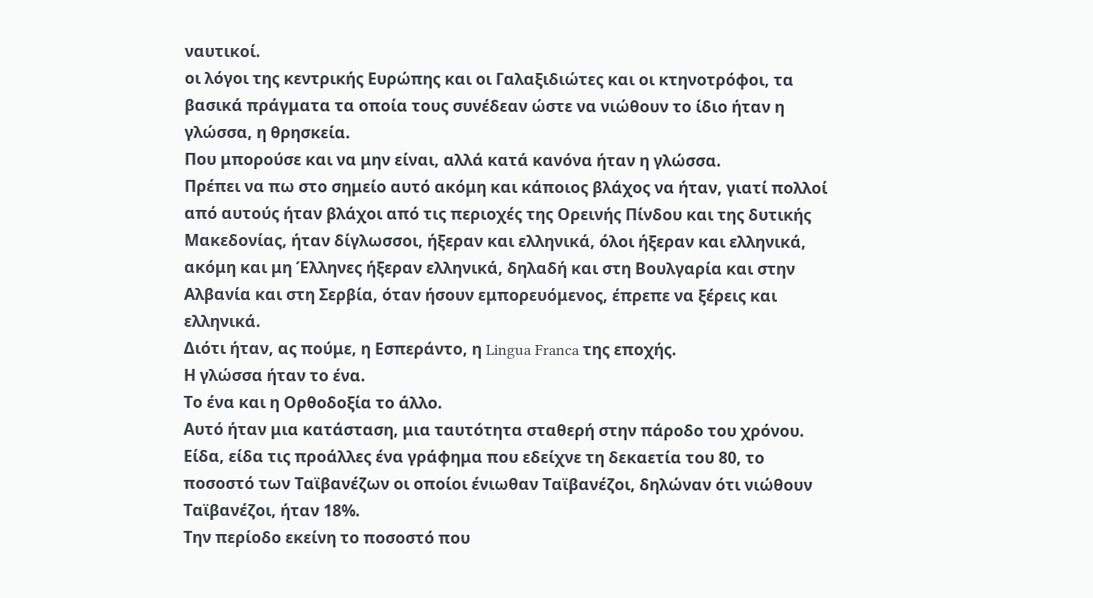ναυτικοί.
οι λόγοι της κεντρικής Ευρώπης και οι Γαλαξιδιώτες και οι κτηνοτρόφοι, τα βασικά πράγματα τα οποία τους συνέδεαν ώστε να νιώθουν το ίδιο ήταν η γλώσσα, η θρησκεία.
Που μπορούσε και να μην είναι, αλλά κατά κανόνα ήταν η γλώσσα.
Πρέπει να πω στο σημείο αυτό ακόμη και κάποιος βλάχος να ήταν, γιατί πολλοί από αυτούς ήταν βλάχοι από τις περιοχές της Ορεινής Πίνδου και της δυτικής Μακεδονίας, ήταν δίγλωσσοι, ήξεραν και ελληνικά, όλοι ήξεραν και ελληνικά, ακόμη και μη Έλληνες ήξεραν ελληνικά, δηλαδή και στη Βουλγαρία και στην Αλβανία και στη Σερβία, όταν ήσουν εμπορευόμενος, έπρεπε να ξέρεις και ελληνικά.
Διότι ήταν, ας πούμε, η Εσπεράντο, η Lingua Franca της εποχής.
Η γλώσσα ήταν το ένα.
Το ένα και η Ορθοδοξία το άλλο.
Αυτό ήταν μια κατάσταση, μια ταυτότητα σταθερή στην πάροδο του χρόνου.
Είδα, είδα τις προάλλες ένα γράφημα που εδείχνε τη δεκαετία του 80, το ποσοστό των Ταϊβανέζων οι οποίοι ένιωθαν Ταϊβανέζοι, δηλώναν ότι νιώθουν Ταϊβανέζοι, ήταν 18%.
Την περίοδο εκείνη το ποσοστό που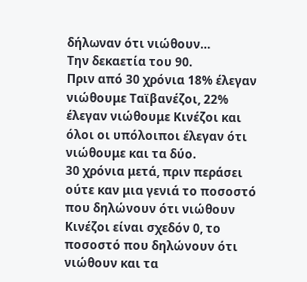δήλωναν ότι νιώθουν…
Την δεκαετία του 90.
Πριν από 30 χρόνια 18% έλεγαν νιώθουμε Ταϊβανέζοι, 22% έλεγαν νιώθουμε Κινέζοι και όλοι οι υπόλοιποι έλεγαν ότι νιώθουμε και τα δύο.
30 χρόνια μετά, πριν περάσει ούτε καν μια γενιά το ποσοστό που δηλώνουν ότι νιώθουν Κινέζοι είναι σχεδόν 0, το ποσοστό που δηλώνουν ότι νιώθουν και τα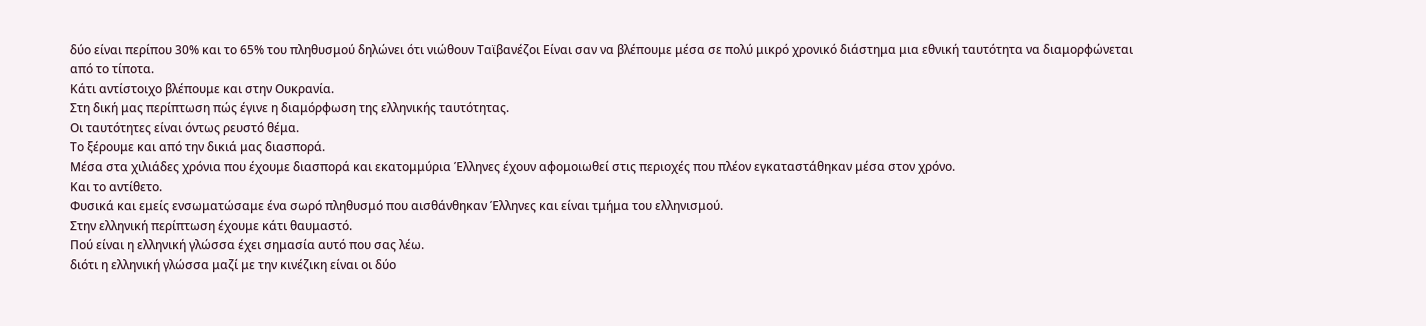δύο είναι περίπου 30% και το 65% του πληθυσμού δηλώνει ότι νιώθουν Ταϊβανέζοι Είναι σαν να βλέπουμε μέσα σε πολύ μικρό χρονικό διάστημα μια εθνική ταυτότητα να διαμορφώνεται από το τίποτα.
Κάτι αντίστοιχο βλέπουμε και στην Ουκρανία.
Στη δική μας περίπτωση πώς έγινε η διαμόρφωση της ελληνικής ταυτότητας.
Οι ταυτότητες είναι όντως ρευστό θέμα.
Το ξέρουμε και από την δικιά μας διασπορά.
Μέσα στα χιλιάδες χρόνια που έχουμε διασπορά και εκατομμύρια Έλληνες έχουν αφομοιωθεί στις περιοχές που πλέον εγκαταστάθηκαν μέσα στον χρόνο.
Και το αντίθετο.
Φυσικά και εμείς ενσωματώσαμε ένα σωρό πληθυσμό που αισθάνθηκαν Έλληνες και είναι τμήμα του ελληνισμού.
Στην ελληνική περίπτωση έχουμε κάτι θαυμαστό.
Πού είναι η ελληνική γλώσσα έχει σημασία αυτό που σας λέω.
διότι η ελληνική γλώσσα μαζί με την κινέζικη είναι οι δύο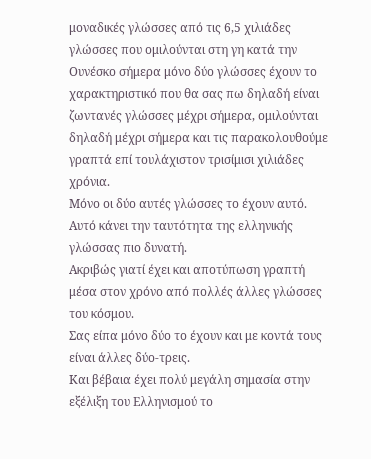μοναδικές γλώσσες από τις 6,5 χιλιάδες γλώσσες που ομιλούνται στη γη κατά την Ουνέσκο σήμερα μόνο δύο γλώσσες έχουν το χαρακτηριστικό που θα σας πω δηλαδή είναι ζωντανές γλώσσες μέχρι σήμερα, ομιλούνται δηλαδή μέχρι σήμερα και τις παρακολουθούμε γραπτά επί τουλάχιστον τρισίμισι χιλιάδες χρόνια.
Μόνο οι δύο αυτές γλώσσες το έχουν αυτό.
Αυτό κάνει την ταυτότητα της ελληνικής γλώσσας πιο δυνατή.
Ακριβώς γιατί έχει και αποτύπωση γραπτή μέσα στον χρόνο από πολλές άλλες γλώσσες του κόσμου.
Σας είπα μόνο δύο το έχουν και με κοντά τους είναι άλλες δύο-τρεις.
Και βέβαια έχει πολύ μεγάλη σημασία στην εξέλιξη του Ελληνισμού το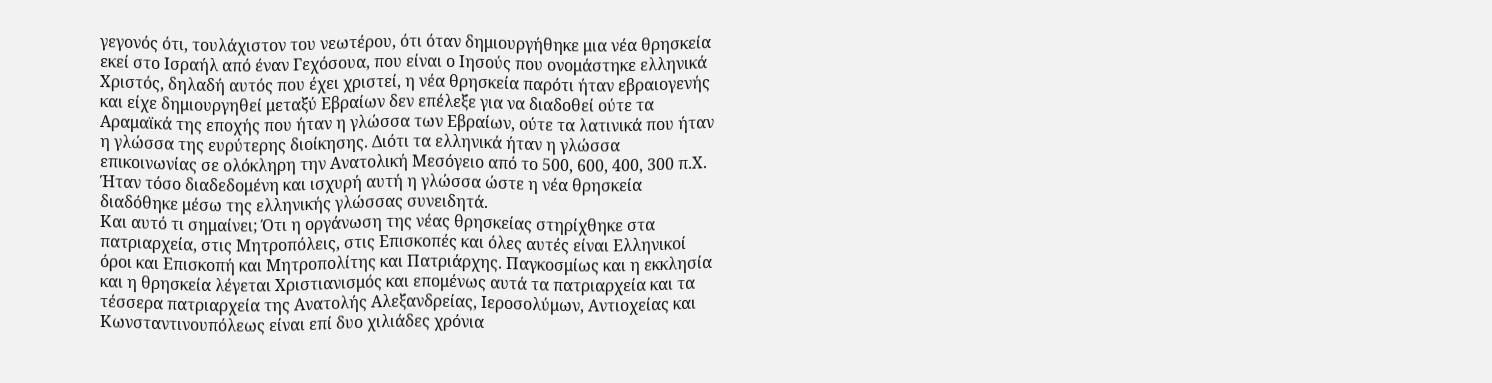γεγονός ότι, τουλάχιστον του νεωτέρου, ότι όταν δημιουργήθηκε μια νέα θρησκεία εκεί στο Ισραήλ από έναν Γεχόσουα, που είναι ο Ιησούς που ονομάστηκε ελληνικά Χριστός, δηλαδή αυτός που έχει χριστεί, η νέα θρησκεία παρότι ήταν εβραιογενής και είχε δημιουργηθεί μεταξύ Εβραίων δεν επέλεξε για να διαδοθεί ούτε τα Αραμαϊκά της εποχής που ήταν η γλώσσα των Εβραίων, ούτε τα λατινικά που ήταν η γλώσσα της ευρύτερης διοίκησης. Διότι τα ελληνικά ήταν η γλώσσα επικοινωνίας σε ολόκληρη την Ανατολική Μεσόγειο από το 500, 600, 400, 300 π.Χ.
Ήταν τόσο διαδεδομένη και ισχυρή αυτή η γλώσσα ώστε η νέα θρησκεία διαδόθηκε μέσω της ελληνικής γλώσσας συνειδητά.
Και αυτό τι σημαίνει; Ότι η οργάνωση της νέας θρησκείας στηρίχθηκε στα πατριαρχεία, στις Μητροπόλεις, στις Επισκοπές και όλες αυτές είναι Ελληνικοί όροι και Επισκοπή και Μητροπολίτης και Πατριάρχης. Παγκοσμίως και η εκκλησία και η θρησκεία λέγεται Χριστιανισμός και επομένως αυτά τα πατριαρχεία και τα τέσσερα πατριαρχεία της Ανατολής Αλεξανδρείας, Ιεροσολύμων, Αντιοχείας και Κωνσταντινουπόλεως είναι επί δυο χιλιάδες χρόνια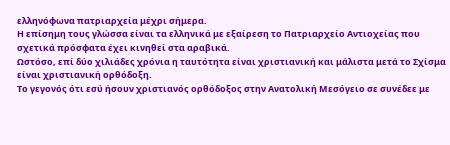ελληνόφωνα πατριαρχεία μέχρι σήμερα.
Η επίσημη τους γλώσσα είναι τα ελληνικά με εξαίρεση το Πατριαρχείο Αντιοχείας που σχετικά πρόσφατα έχει κινηθεί στα αραβικά.
Ωστόσο, επί δύο χιλιάδες χρόνια η ταυτότητα είναι χριστιανική και μάλιστα μετά το Σχίσμα είναι χριστιανική ορθόδοξη.
Το γεγονός ότι εσύ ήσουν χριστιανός ορθόδοξος στην Ανατολική Μεσόγειο σε συνέδεε με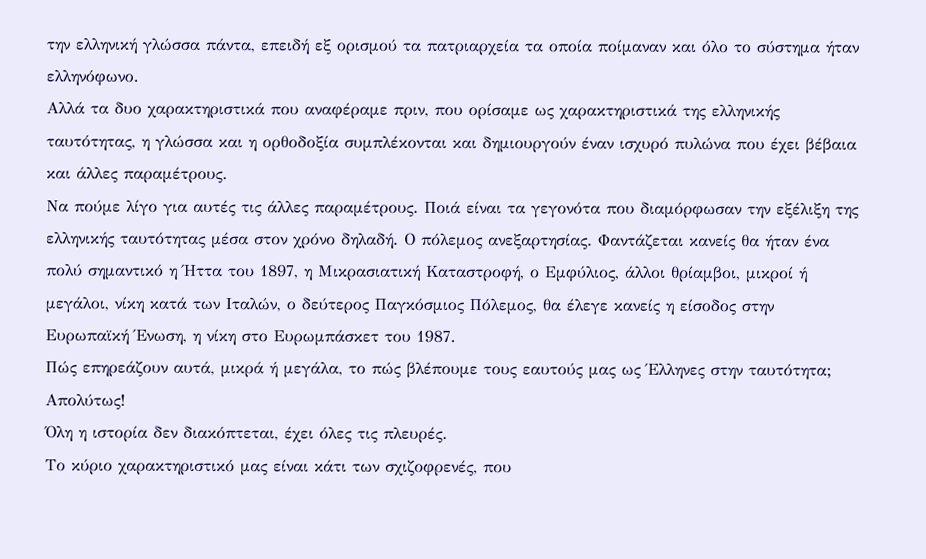την ελληνική γλώσσα πάντα, επειδή εξ ορισμού τα πατριαρχεία τα οποία ποίμαναν και όλο το σύστημα ήταν ελληνόφωνο.
Αλλά τα δυο χαρακτηριστικά που αναφέραμε πριν, που ορίσαμε ως χαρακτηριστικά της ελληνικής ταυτότητας, η γλώσσα και η ορθοδοξία συμπλέκονται και δημιουργούν έναν ισχυρό πυλώνα που έχει βέβαια και άλλες παραμέτρους.
Να πούμε λίγο για αυτές τις άλλες παραμέτρους. Ποιά είναι τα γεγονότα που διαμόρφωσαν την εξέλιξη της ελληνικής ταυτότητας μέσα στον χρόνο δηλαδή. Ο πόλεμος ανεξαρτησίας. Φαντάζεται κανείς θα ήταν ένα πολύ σημαντικό η Ήττα του 1897, η Μικρασιατική Καταστροφή, ο Εμφύλιος, άλλοι θρίαμβοι, μικροί ή μεγάλοι, νίκη κατά των Ιταλών, ο δεύτερος Παγκόσμιος Πόλεμος, θα έλεγε κανείς η είσοδος στην Ευρωπαϊκή Ένωση, η νίκη στο Ευρωμπάσκετ του 1987.
Πώς επηρεάζουν αυτά, μικρά ή μεγάλα, το πώς βλέπουμε τους εαυτούς μας ως Έλληνες στην ταυτότητα;
Απολύτως!
Όλη η ιστορία δεν διακόπτεται, έχει όλες τις πλευρές.
Το κύριο χαρακτηριστικό μας είναι κάτι των σχιζοφρενές, που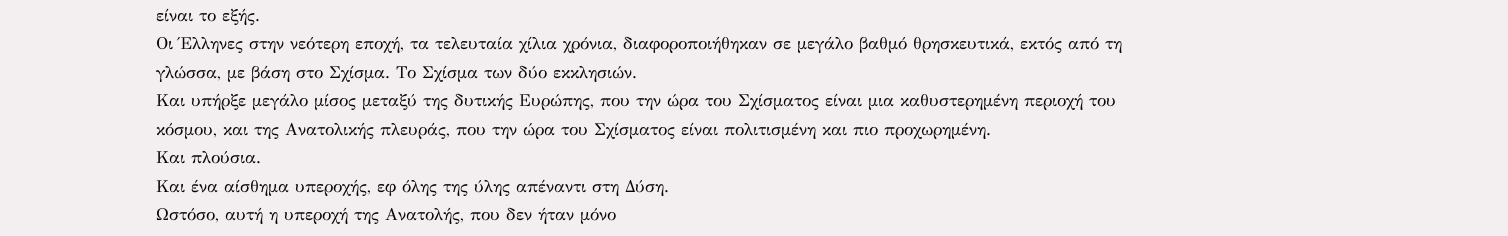είναι το εξής.
Οι Έλληνες στην νεότερη εποχή, τα τελευταία χίλια χρόνια, διαφοροποιήθηκαν σε μεγάλο βαθμό θρησκευτικά, εκτός από τη γλώσσα, με βάση στο Σχίσμα. Το Σχίσμα των δύο εκκλησιών.
Και υπήρξε μεγάλο μίσος μεταξύ της δυτικής Ευρώπης, που την ώρα του Σχίσματος είναι μια καθυστερημένη περιοχή του κόσμου, και της Ανατολικής πλευράς, που την ώρα του Σχίσματος είναι πολιτισμένη και πιο προχωρημένη.
Και πλούσια.
Και ένα αίσθημα υπεροχής, εφ όλης της ύλης απέναντι στη Δύση.
Ωστόσο, αυτή η υπεροχή της Ανατολής, που δεν ήταν μόνο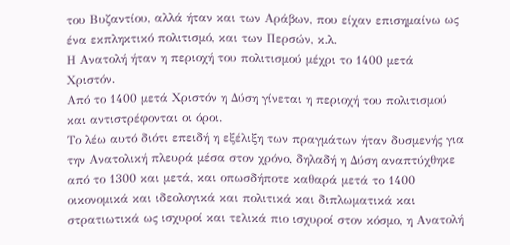του Βυζαντίου, αλλά ήταν και των Αράβων, που είχαν επισημαίνω ως ένα εκπληκτικό πολιτισμό, και των Περσών, κ.λ.
Η Ανατολή ήταν η περιοχή του πολιτισμού μέχρι το 1400 μετά Χριστόν.
Από το 1400 μετά Χριστόν η Δύση γίνεται η περιοχή του πολιτισμού και αντιστρέφονται οι όροι.
Το λέω αυτό διότι επειδή η εξέλιξη των πραγμάτων ήταν δυσμενής για την Ανατολική πλευρά μέσα στον χρόνο, δηλαδή η Δύση αναπτύχθηκε από το 1300 και μετά, και οπωσδήποτε καθαρά μετά το 1400 οικονομικά και ιδεολογικά και πολιτικά και διπλωματικά και στρατιωτικά ως ισχυροί και τελικά πιο ισχυροί στον κόσμο, η Ανατολή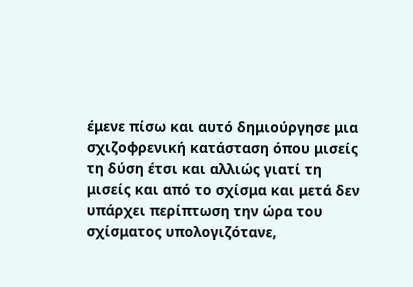έμενε πίσω και αυτό δημιούργησε μια σχιζοφρενική κατάσταση όπου μισείς τη δύση έτσι και αλλιώς γιατί τη μισείς και από το σχίσμα και μετά δεν υπάρχει περίπτωση την ώρα του σχίσματος υπολογιζότανε,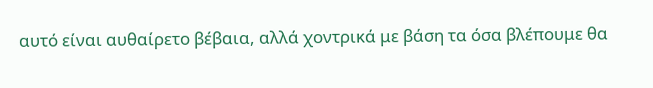αυτό είναι αυθαίρετο βέβαια, αλλά χοντρικά με βάση τα όσα βλέπουμε θα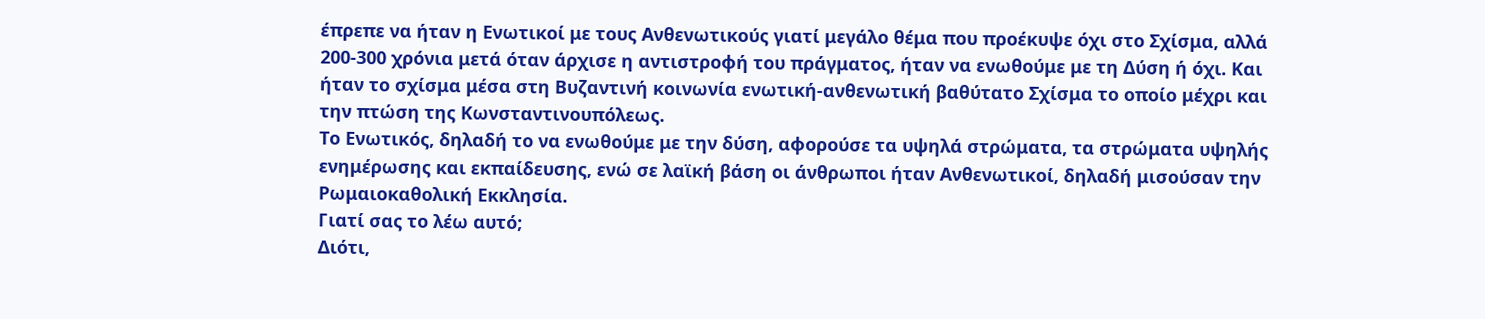έπρεπε να ήταν η Ενωτικοί με τους Ανθενωτικούς γιατί μεγάλο θέμα που προέκυψε όχι στο Σχίσμα, αλλά 200-300 χρόνια μετά όταν άρχισε η αντιστροφή του πράγματος, ήταν να ενωθούμε με τη Δύση ή όχι. Και ήταν το σχίσμα μέσα στη Βυζαντινή κοινωνία ενωτική-ανθενωτική βαθύτατο Σχίσμα το οποίο μέχρι και την πτώση της Κωνσταντινουπόλεως.
Το Ενωτικός, δηλαδή το να ενωθούμε με την δύση, αφορούσε τα υψηλά στρώματα, τα στρώματα υψηλής ενημέρωσης και εκπαίδευσης, ενώ σε λαϊκή βάση οι άνθρωποι ήταν Ανθενωτικοί, δηλαδή μισούσαν την Ρωμαιοκαθολική Εκκλησία.
Γιατί σας το λέω αυτό;
Διότι,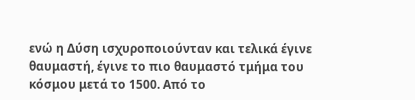ενώ η Δύση ισχυροποιούνταν και τελικά έγινε θαυμαστή, έγινε το πιο θαυμαστό τμήμα του κόσμου μετά το 1500. Από το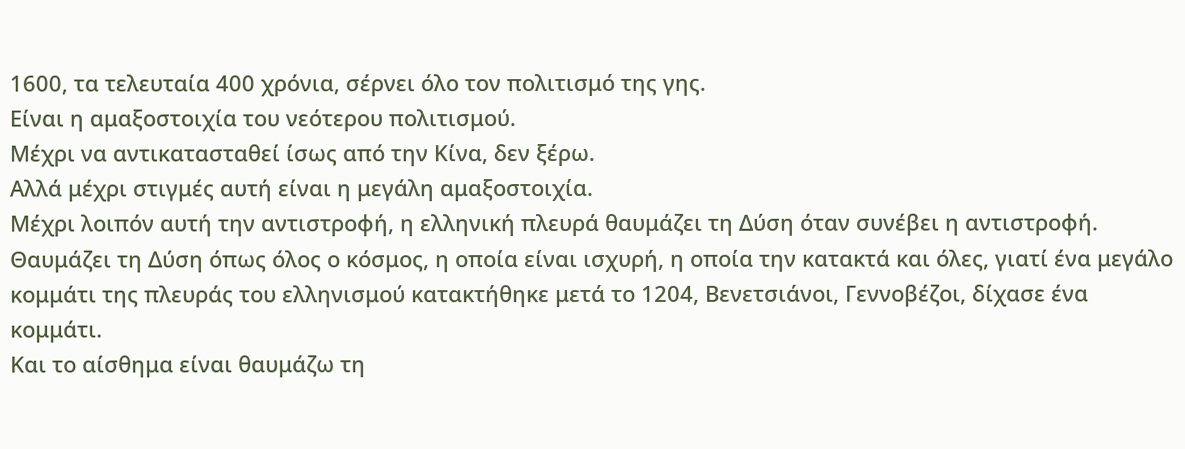1600, τα τελευταία 400 χρόνια, σέρνει όλο τον πολιτισμό της γης.
Είναι η αμαξοστοιχία του νεότερου πολιτισμού.
Μέχρι να αντικατασταθεί ίσως από την Κίνα, δεν ξέρω.
Αλλά μέχρι στιγμές αυτή είναι η μεγάλη αμαξοστοιχία.
Μέχρι λοιπόν αυτή την αντιστροφή, η ελληνική πλευρά θαυμάζει τη Δύση όταν συνέβει η αντιστροφή.
Θαυμάζει τη Δύση όπως όλος ο κόσμος, η οποία είναι ισχυρή, η οποία την κατακτά και όλες, γιατί ένα μεγάλο κομμάτι της πλευράς του ελληνισμού κατακτήθηκε μετά το 1204, Βενετσιάνοι, Γεννοβέζοι, δίχασε ένα κομμάτι.
Και το αίσθημα είναι θαυμάζω τη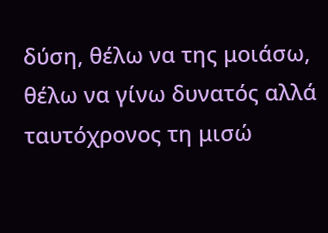δύση, θέλω να της μοιάσω, θέλω να γίνω δυνατός αλλά ταυτόχρονος τη μισώ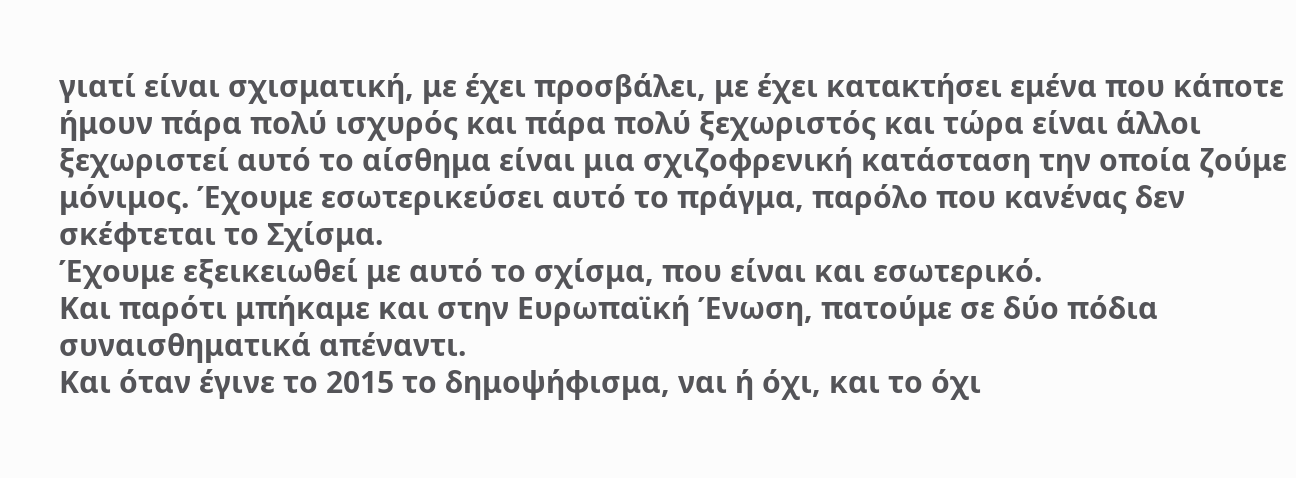γιατί είναι σχισματική, με έχει προσβάλει, με έχει κατακτήσει εμένα που κάποτε ήμουν πάρα πολύ ισχυρός και πάρα πολύ ξεχωριστός και τώρα είναι άλλοι ξεχωριστεί αυτό το αίσθημα είναι μια σχιζοφρενική κατάσταση την οποία ζούμε μόνιμος. Έχουμε εσωτερικεύσει αυτό το πράγμα, παρόλο που κανένας δεν σκέφτεται το Σχίσμα.
Έχουμε εξεικειωθεί με αυτό το σχίσμα, που είναι και εσωτερικό.
Και παρότι μπήκαμε και στην Ευρωπαϊκή Ένωση, πατούμε σε δύο πόδια συναισθηματικά απέναντι.
Και όταν έγινε το 2015 το δημοψήφισμα, ναι ή όχι, και το όχι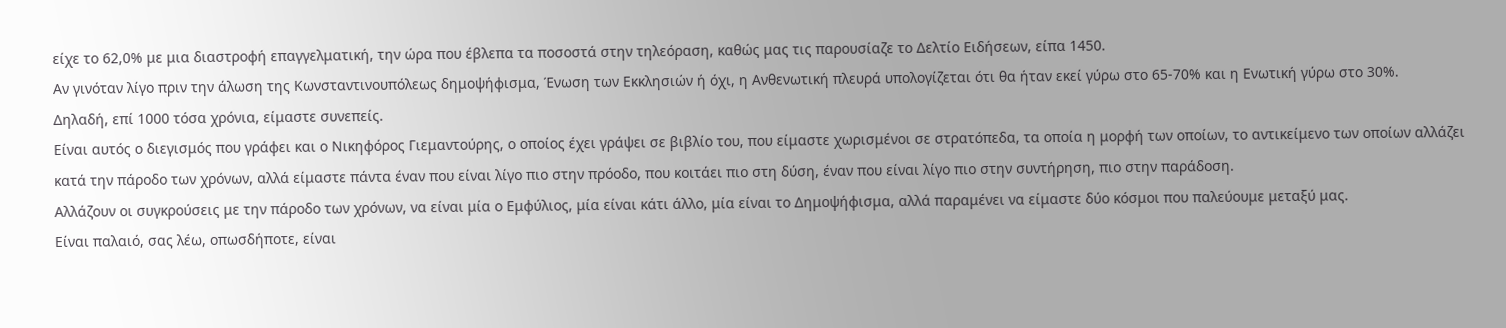είχε το 62,0% με μια διαστροφή επαγγελματική, την ώρα που έβλεπα τα ποσοστά στην τηλεόραση, καθώς μας τις παρουσίαζε το Δελτίο Ειδήσεων, είπα 1450.
Αν γινόταν λίγο πριν την άλωση της Κωνσταντινουπόλεως δημοψήφισμα, Ένωση των Εκκλησιών ή όχι, η Ανθενωτική πλευρά υπολογίζεται ότι θα ήταν εκεί γύρω στο 65-70% και η Ενωτική γύρω στο 30%.
Δηλαδή, επί 1000 τόσα χρόνια, είμαστε συνεπείς.
Είναι αυτός ο διεγισμός που γράφει και ο Νικηφόρος Γιεμαντούρης, ο οποίος έχει γράψει σε βιβλίο του, που είμαστε χωρισμένοι σε στρατόπεδα, τα οποία η μορφή των οποίων, το αντικείμενο των οποίων αλλάζει κατά την πάροδο των χρόνων, αλλά είμαστε πάντα έναν που είναι λίγο πιο στην πρόοδο, που κοιτάει πιο στη δύση, έναν που είναι λίγο πιο στην συντήρηση, πιο στην παράδοση.
Αλλάζουν οι συγκρούσεις με την πάροδο των χρόνων, να είναι μία ο Εμφύλιος, μία είναι κάτι άλλο, μία είναι το Δημοψήφισμα, αλλά παραμένει να είμαστε δύο κόσμοι που παλεύουμε μεταξύ μας.
Είναι παλαιό, σας λέω, οπωσδήποτε, είναι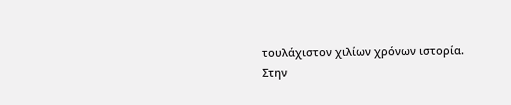τουλάχιστον χιλίων χρόνων ιστορία.
Στην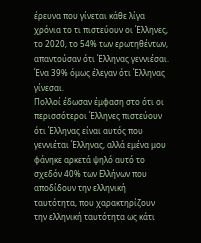έρευνα που γίνεται κάθε λίγα χρόνια το τι πιστεύουν οι Έλληνες, το 2020, το 54% των ερωτηθέντων, απαντούσαν ότι Έλληνας γεννιέσαι.
Ένα 39% όμως έλεγαν ότι Έλληνας γίνεσαι.
Πολλοί έδωσαν έμφαση στο ότι οι περισσότεροι Έλληνες πιστεύουν ότι Έλληνας είναι αυτός που γεννιέται Έλληνας, αλλά εμένα μου φάνηκε αρκετά ψηλό αυτό το σχεδόν 40% των Ελλήνων που αποδίδουν την ελληνική ταυτότητα, που χαρακτηρίζουν την ελληνική ταυτότητα ως κάτι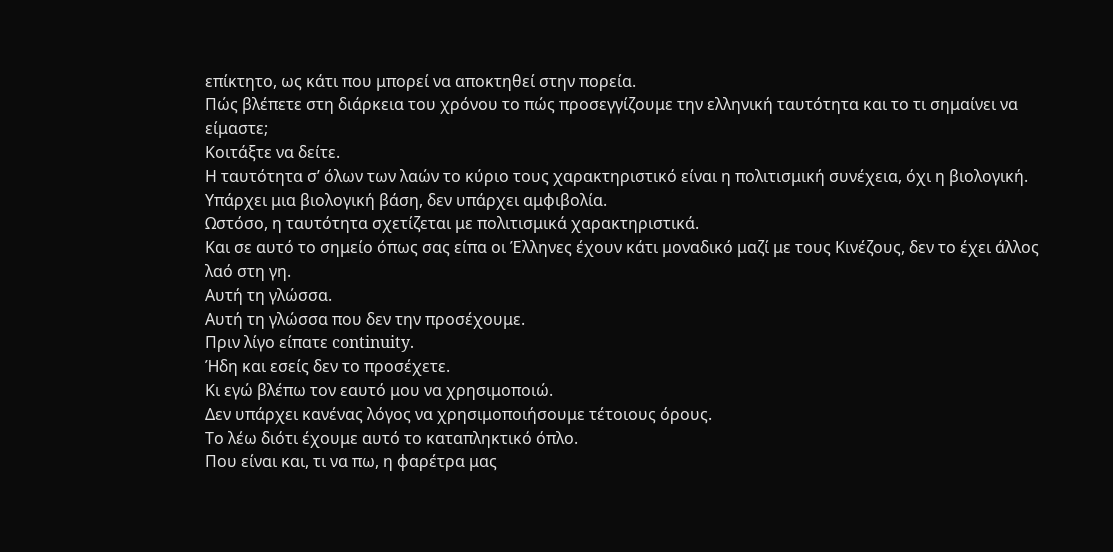επίκτητο, ως κάτι που μπορεί να αποκτηθεί στην πορεία.
Πώς βλέπετε στη διάρκεια του χρόνου το πώς προσεγγίζουμε την ελληνική ταυτότητα και το τι σημαίνει να είμαστε;
Κοιτάξτε να δείτε.
Η ταυτότητα σ’ όλων των λαών το κύριο τους χαρακτηριστικό είναι η πολιτισμική συνέχεια, όχι η βιολογική.
Υπάρχει μια βιολογική βάση, δεν υπάρχει αμφιβολία.
Ωστόσο, η ταυτότητα σχετίζεται με πολιτισμικά χαρακτηριστικά.
Και σε αυτό το σημείο όπως σας είπα οι Έλληνες έχουν κάτι μοναδικό μαζί με τους Κινέζους, δεν το έχει άλλος λαό στη γη.
Αυτή τη γλώσσα.
Αυτή τη γλώσσα που δεν την προσέχουμε.
Πριν λίγο είπατε continuity.
Ήδη και εσείς δεν το προσέχετε.
Κι εγώ βλέπω τον εαυτό μου να χρησιμοποιώ.
Δεν υπάρχει κανένας λόγος να χρησιμοποιήσουμε τέτοιους όρους.
Το λέω διότι έχουμε αυτό το καταπληκτικό όπλο.
Που είναι και, τι να πω, η φαρέτρα μας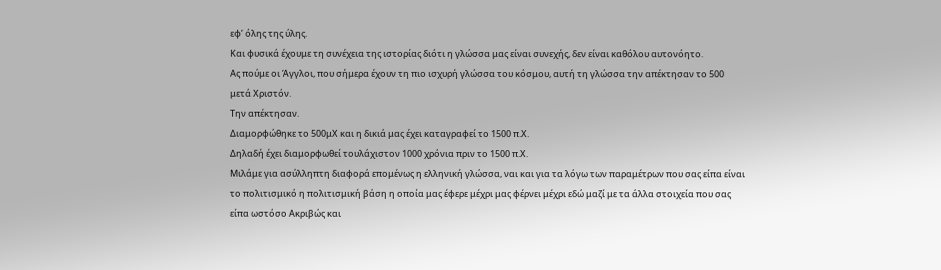εφ’ όλης της ύλης.
Και φυσικά έχουμε τη συνέχεια της ιστορίας διότι η γλώσσα μας είναι συνεχής, δεν είναι καθόλου αυτονόητο.
Ας πούμε οι Άγγλοι, που σήμερα έχουν τη πιο ισχυρή γλώσσα του κόσμου, αυτή τη γλώσσα την απέκτησαν το 500 μετά Χριστόν.
Την απέκτησαν.
Διαμορφώθηκε το 500μΧ και η δικιά μας έχει καταγραφεί το 1500 π.Χ.
Δηλαδή έχει διαμορφωθεί τουλάχιστον 1000 χρόνια πριν το 1500 π.Χ.
Μιλάμε για ασύλληπτη διαφορά επομένως η ελληνική γλώσσα, ναι και για τα λόγω των παραμέτρων που σας είπα είναι το πολιτισμικό η πολιτισμική βάση η οποία μας έφερε μέχρι μας φέρνει μέχρι εδώ μαζί με τα άλλα στοιχεία που σας είπα ωστόσο Ακριβώς και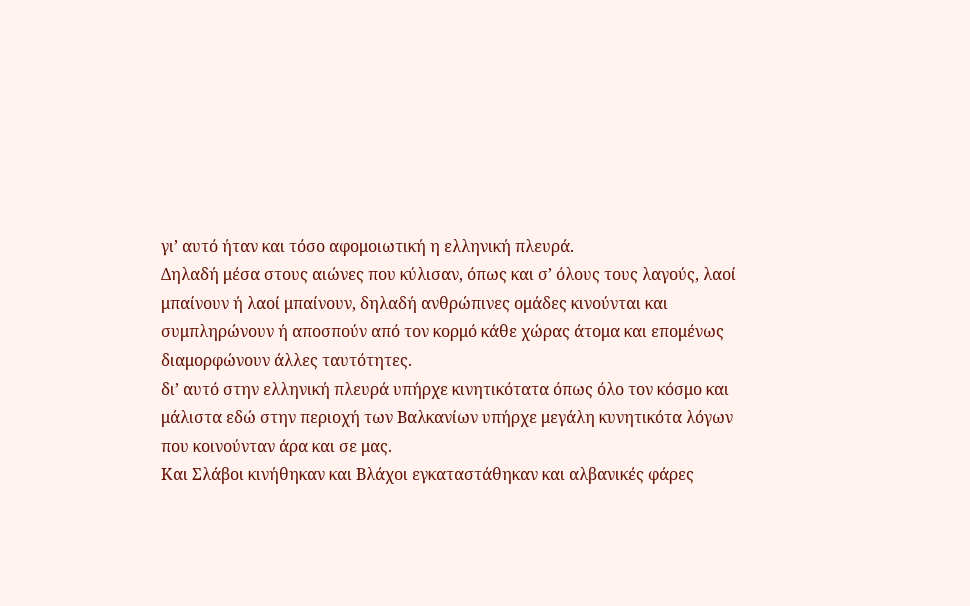γι’ αυτό ήταν και τόσο αφομοιωτική η ελληνική πλευρά.
Δηλαδή μέσα στους αιώνες που κύλισαν, όπως και σ’ όλους τους λαγούς, λαοί μπαίνουν ή λαοί μπαίνουν, δηλαδή ανθρώπινες ομάδες κινούνται και συμπληρώνουν ή αποσπούν από τον κορμό κάθε χώρας άτομα και επομένως διαμορφώνουν άλλες ταυτότητες.
δι’ αυτό στην ελληνική πλευρά υπήρχε κινητικότατα όπως όλο τον κόσμο και μάλιστα εδώ στην περιοχή των Βαλκανίων υπήρχε μεγάλη κυνητικότα λόγων που κοινούνταν άρα και σε μας.
Και Σλάβοι κινήθηκαν και Βλάχοι εγκαταστάθηκαν και αλβανικές φάρες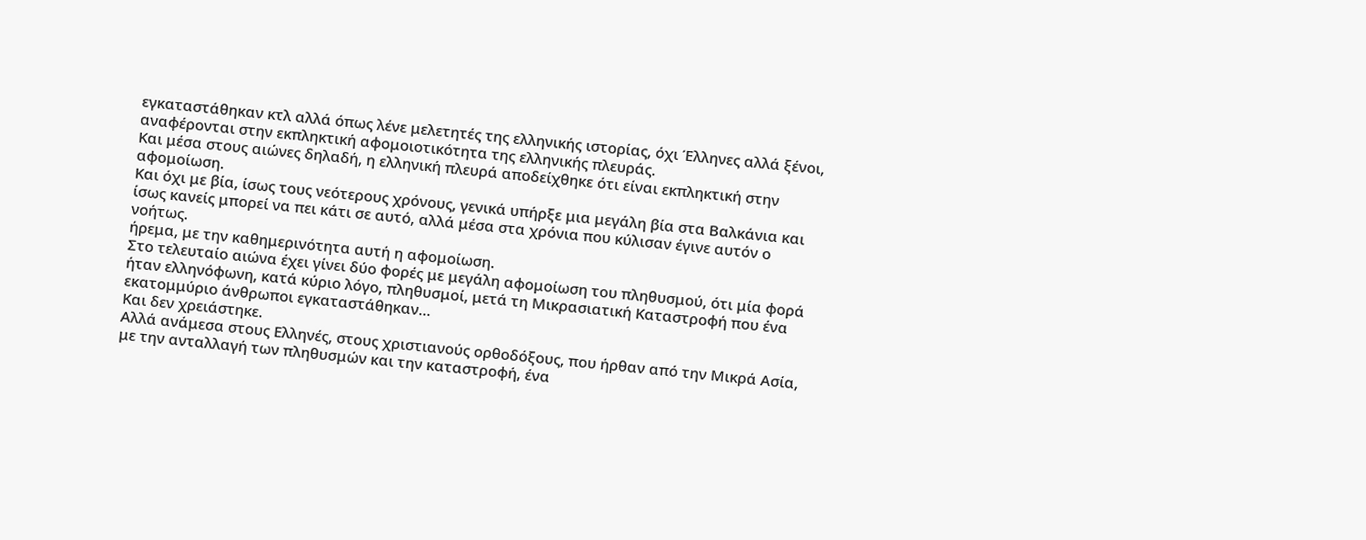εγκαταστάθηκαν κτλ αλλά όπως λένε μελετητές της ελληνικής ιστορίας, όχι Έλληνες αλλά ξένοι, αναφέρονται στην εκπληκτική αφομοιοτικότητα της ελληνικής πλευράς.
Και μέσα στους αιώνες δηλαδή, η ελληνική πλευρά αποδείχθηκε ότι είναι εκπληκτική στην αφομοίωση.
Και όχι με βία, ίσως τους νεότερους χρόνους, γενικά υπήρξε μια μεγάλη βία στα Βαλκάνια και ίσως κανείς μπορεί να πει κάτι σε αυτό, αλλά μέσα στα χρόνια που κύλισαν έγινε αυτόν ο νοήτως.
ήρεμα, με την καθημερινότητα αυτή η αφομοίωση.
Στο τελευταίο αιώνα έχει γίνει δύο φορές με μεγάλη αφομοίωση του πληθυσμού, ότι μία φορά ήταν ελληνόφωνη, κατά κύριο λόγο, πληθυσμοί, μετά τη Μικρασιατική Καταστροφή που ένα εκατομμύριο άνθρωποι εγκαταστάθηκαν…
Και δεν χρειάστηκε.
Αλλά ανάμεσα στους Ελληνές, στους χριστιανούς ορθοδόξους, που ήρθαν από την Μικρά Ασία, με την ανταλλαγή των πληθυσμών και την καταστροφή, ένα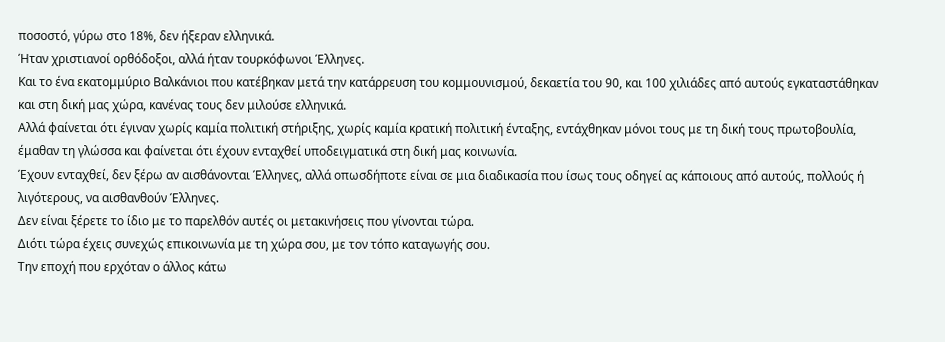ποσοστό, γύρω στο 18%, δεν ήξεραν ελληνικά.
Ήταν χριστιανοί ορθόδοξοι, αλλά ήταν τουρκόφωνοι Έλληνες.
Και το ένα εκατομμύριο Βαλκάνιοι που κατέβηκαν μετά την κατάρρευση του κομμουνισμού, δεκαετία του 90, και 100 χιλιάδες από αυτούς εγκαταστάθηκαν και στη δική μας χώρα, κανένας τους δεν μιλούσε ελληνικά.
Αλλά φαίνεται ότι έγιναν χωρίς καμία πολιτική στήριξης, χωρίς καμία κρατική πολιτική ένταξης, εντάχθηκαν μόνοι τους με τη δική τους πρωτοβουλία, έμαθαν τη γλώσσα και φαίνεται ότι έχουν ενταχθεί υποδειγματικά στη δική μας κοινωνία.
Έχουν ενταχθεί, δεν ξέρω αν αισθάνονται Έλληνες, αλλά οπωσδήποτε είναι σε μια διαδικασία που ίσως τους οδηγεί ας κάποιους από αυτούς, πολλούς ή λιγότερους, να αισθανθούν Έλληνες.
Δεν είναι ξέρετε το ίδιο με το παρελθόν αυτές οι μετακινήσεις που γίνονται τώρα.
Διότι τώρα έχεις συνεχώς επικοινωνία με τη χώρα σου, με τον τόπο καταγωγής σου.
Την εποχή που ερχόταν ο άλλος κάτω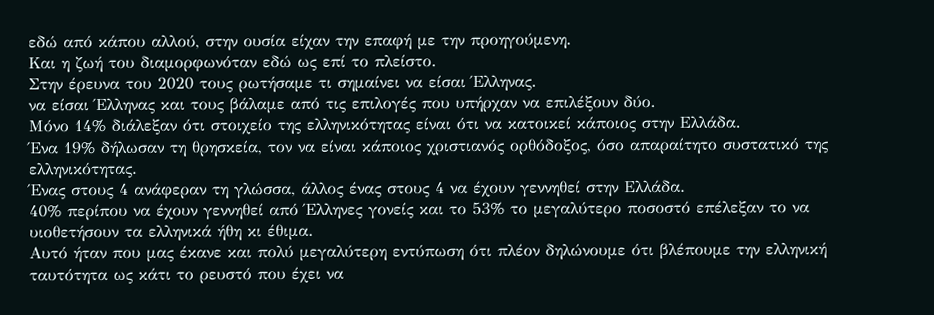εδώ από κάπου αλλού, στην ουσία είχαν την επαφή με την προηγούμενη.
Και η ζωή του διαμορφωνόταν εδώ ως επί το πλείστο.
Στην έρευνα του 2020 τους ρωτήσαμε τι σημαίνει να είσαι Έλληνας.
να είσαι Έλληνας και τους βάλαμε από τις επιλογές που υπήρχαν να επιλέξουν δύο.
Μόνο 14% διάλεξαν ότι στοιχείο της ελληνικότητας είναι ότι να κατοικεί κάποιος στην Ελλάδα.
Ένα 19% δήλωσαν τη θρησκεία, τον να είναι κάποιος χριστιανός ορθόδοξος, όσο απαραίτητο συστατικό της ελληνικότητας.
Ένας στους 4 ανάφεραν τη γλώσσα, άλλος ένας στους 4 να έχουν γεννηθεί στην Ελλάδα.
40% περίπου να έχουν γεννηθεί από Έλληνες γονείς και το 53% το μεγαλύτερο ποσοστό επέλεξαν το να υιοθετήσουν τα ελληνικά ήθη κι έθιμα.
Αυτό ήταν που μας έκανε και πολύ μεγαλύτερη εντύπωση ότι πλέον δηλώνουμε ότι βλέπουμε την ελληνική ταυτότητα ως κάτι το ρευστό που έχει να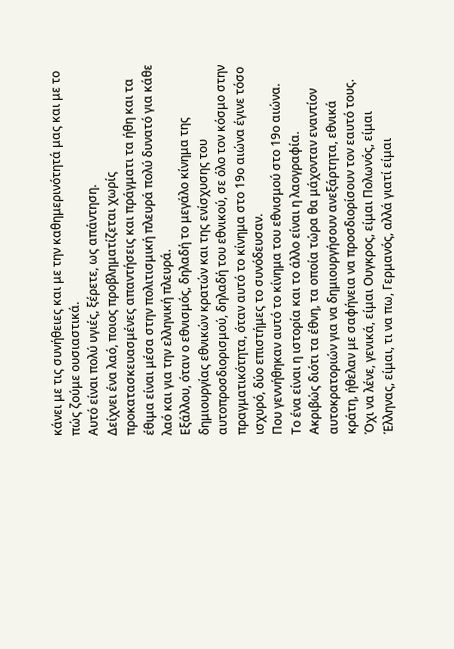κάνει με τις συνήθειες και με την καθημερινότητά μας και με το πώς ζούμε ουσιαστικά.
Αυτό είναι πολύ υγιές, ξέρετε, ως απάντηση.
Δείχνει ένα λαό, ποιος προβληματίζεται χωρίς προκατασκευασμένες απαντήσεις και πράγματι τα ήθη και τα έθιμα είναι μέσα στην πολιτισμική πλευρά πολύ δυνατό για κάθε λαό και για την ελληνική πλευρά.
Εξάλλου, όταν ο εθνισμός, δηλαδή το μεγάλο κίνημα της δημιουργίας εθνικών κρατών και της ενίσχυσης του αυτοπροσδιορισμού, δηλαδή του εθνικού, σε όλο τον κόσμο στην πραγματικότητα, όταν αυτό το κίνημα στο 19ο αιώνα έγινε τόσο ισχυρό, δύο επιστήμες το συνόδευσαν.
Που γεννήθηκαν αυτό το κίνημα του εθνισμού στο 19ο αιώνα.
Το ένα είναι η ιστορία και το άλλο είναι η λαογραφία.
Ακριβώς διότι τα έθνη, τα οποία τώρα θα μάχονταν εναντίον αυτοκρατοριών για να δημιουργήσουν ανεξάρτητα, εθνικά κράτη, ήθελαν με σαφήνεια να προσδιορίσουν τον εαυτό τους.
Όχι να λένε, γενικά, είμαι Ουγκρος, είμαι Πολωνός, είμαι Έλληνας, είμαι, τι να πω, Γερμανός, αλλά γιατί είμαι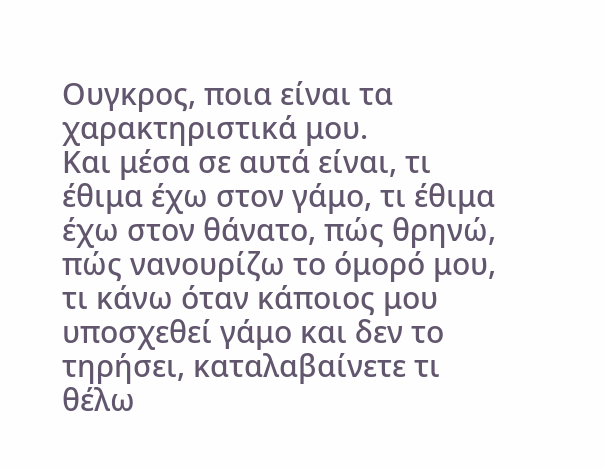Ουγκρος, ποια είναι τα χαρακτηριστικά μου.
Και μέσα σε αυτά είναι, τι έθιμα έχω στον γάμο, τι έθιμα έχω στον θάνατο, πώς θρηνώ, πώς νανουρίζω το όμορό μου, τι κάνω όταν κάποιος μου υποσχεθεί γάμο και δεν το τηρήσει, καταλαβαίνετε τι θέλω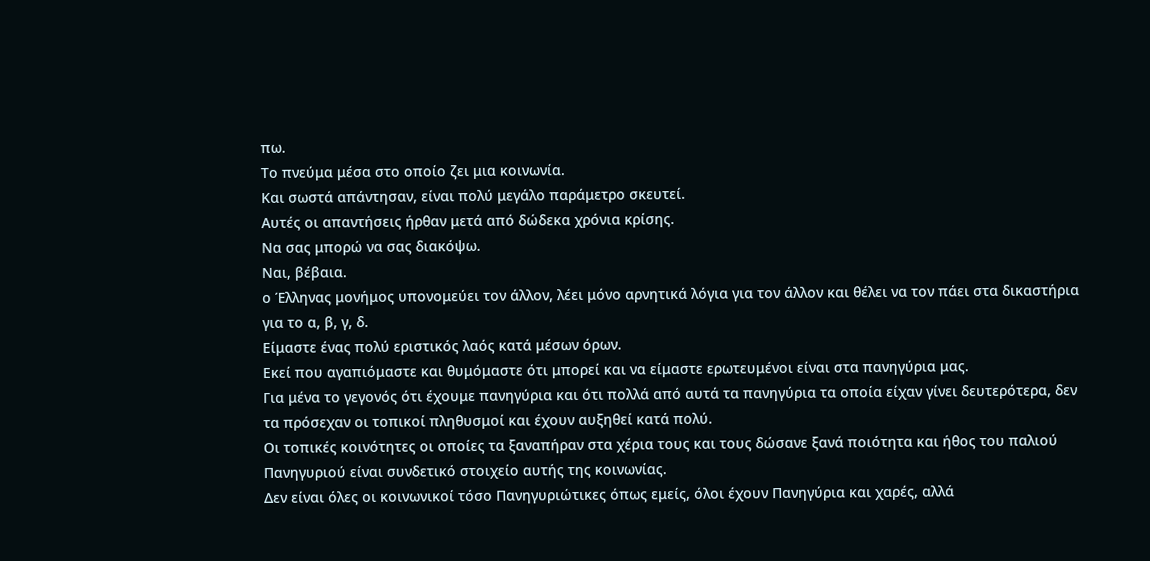πω.
Το πνεύμα μέσα στο οποίο ζει μια κοινωνία.
Και σωστά απάντησαν, είναι πολύ μεγάλο παράμετρο σκευτεί.
Αυτές οι απαντήσεις ήρθαν μετά από δώδεκα χρόνια κρίσης.
Να σας μπορώ να σας διακόψω.
Ναι, βέβαια.
ο Έλληνας μονήμος υπονομεύει τον άλλον, λέει μόνο αρνητικά λόγια για τον άλλον και θέλει να τον πάει στα δικαστήρια για το α, β, γ, δ.
Είμαστε ένας πολύ εριστικός λαός κατά μέσων όρων.
Εκεί που αγαπιόμαστε και θυμόμαστε ότι μπορεί και να είμαστε ερωτευμένοι είναι στα πανηγύρια μας.
Για μένα το γεγονός ότι έχουμε πανηγύρια και ότι πολλά από αυτά τα πανηγύρια τα οποία είχαν γίνει δευτερότερα, δεν τα πρόσεχαν οι τοπικοί πληθυσμοί και έχουν αυξηθεί κατά πολύ.
Οι τοπικές κοινότητες οι οποίες τα ξαναπήραν στα χέρια τους και τους δώσανε ξανά ποιότητα και ήθος του παλιού Πανηγυριού είναι συνδετικό στοιχείο αυτής της κοινωνίας.
Δεν είναι όλες οι κοινωνικοί τόσο Πανηγυριώτικες όπως εμείς, όλοι έχουν Πανηγύρια και χαρές, αλλά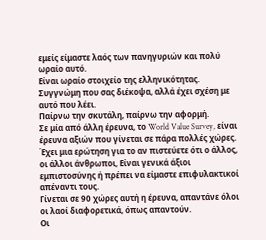εμείς είμαστε λαός των πανηγυριών και πολύ ωραίο αυτό.
Είναι ωραίο στοιχείο της ελληνικότητας.
Συγγνώμη που σας διέκοψα, αλλά έχει σχέση με αυτό που λέει.
Παίρνω την σκυτάλη, παίρνω την αφορμή.
Σε μία από άλλη έρευνα, το World Value Survey, είναι έρευνα αξιών που γίνεται σε πάρα πολλές χώρες.
Έχει μια ερώτηση για το αν πιστεύετε ότι ο άλλος, οι άλλοι άνθρωποι, Είναι γενικά άξιοι εμπιστοσύνης ή πρέπει να είμαστε επιφυλακτικοί απέναντι τους.
Γίνεται σε 90 χώρες αυτή η έρευνα, απαντάνε όλοι οι λαοί διαφορετικά, όπως απαντούν.
Οι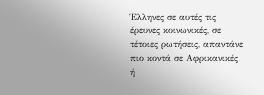Έλληνες σε αυτές τις έρευνες κοινωνικές, σε τέτοιες ρωτήσεις, απαντάνε πιο κοντά σε Αφρικανικές ή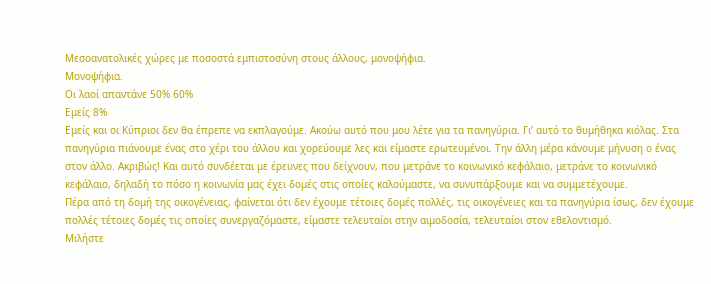Μεσοανατολικές χώρες με ποσοστά εμπιστοσύνη στους άλλους, μονοψήφια.
Μονοψήφια.
Οι λαοί απαντάνε 50% 60%
Εμείς 8%
Εμείς και οι Κύπριοι δεν θα έπρεπε να εκπλαγούμε. Ακούω αυτό που μου λέτε για τα πανηγύρια. Γι’ αυτό το θυμήθηκα κιόλας. Στα πανηγύρια πιάνουμε ένας στο χέρι του άλλου και χορεύουμε λες και είμαστε ερωτευμένοι. Την άλλη μέρα κάνουμε μήνυση ο ένας στον άλλο. Ακριβώς! Και αυτό συνδέεται με έρευνες που δείχνουν, που μετράνε το κοινωνικό κεφάλαιο, μετράνε το κοινωνικό κεφάλαιο, δηλαδή το πόσο η κοινωνία μας έχει δομές στις οποίες καλούμαστε, να συνυπάρξουμε και να συμμετέχουμε.
Πέρα από τη δομή της οικογένειας, φαίνεται ότι δεν έχουμε τέτοιες δομές πολλές, τις οικογένειες και τα πανηγύρια ίσως, δεν έχουμε πολλές τέτοιες δομές τις οποίες συνεργαζόμαστε, είμαστε τελευταίοι στην αιμοδοσία, τελευταίοι στον εθελοντισμό.
Μιλήστε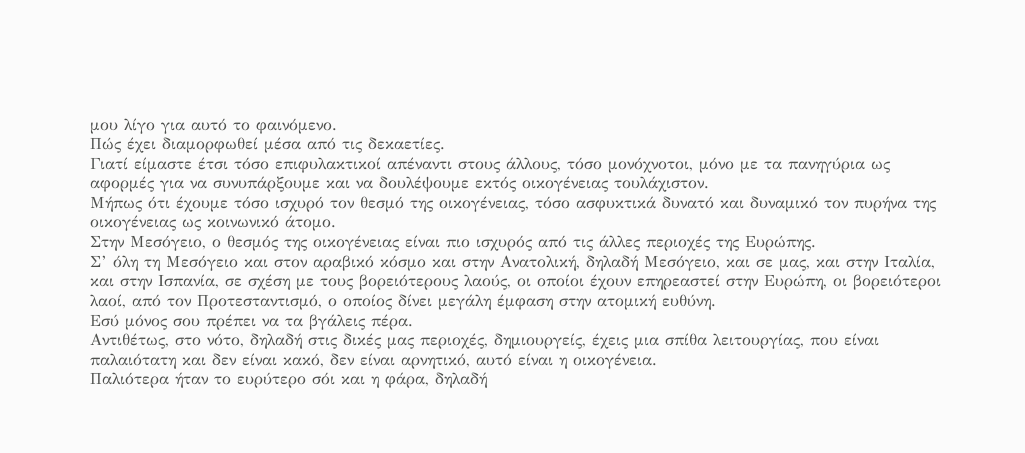μου λίγο για αυτό το φαινόμενο.
Πώς έχει διαμορφωθεί μέσα από τις δεκαετίες.
Γιατί είμαστε έτσι τόσο επιφυλακτικοί απέναντι στους άλλους, τόσο μονόχνοτοι, μόνο με τα πανηγύρια ως αφορμές για να συνυπάρξουμε και να δουλέψουμε εκτός οικογένειας τουλάχιστον.
Μήπως ότι έχουμε τόσο ισχυρό τον θεσμό της οικογένειας, τόσο ασφυκτικά δυνατό και δυναμικό τον πυρήνα της οικογένειας ως κοινωνικό άτομο.
Στην Μεσόγειο, ο θεσμός της οικογένειας είναι πιο ισχυρός από τις άλλες περιοχές της Ευρώπης.
Σ’ όλη τη Μεσόγειο και στον αραβικό κόσμο και στην Ανατολική, δηλαδή Μεσόγειο, και σε μας, και στην Ιταλία, και στην Ισπανία, σε σχέση με τους βορειότερους λαούς, οι οποίοι έχουν επηρεαστεί στην Ευρώπη, οι βορειότεροι λαοί, από τον Προτεσταντισμό, ο οποίος δίνει μεγάλη έμφαση στην ατομική ευθύνη.
Εσύ μόνος σου πρέπει να τα βγάλεις πέρα.
Αντιθέτως, στο νότο, δηλαδή στις δικές μας περιοχές, δημιουργείς, έχεις μια σπίθα λειτουργίας, που είναι παλαιότατη και δεν είναι κακό, δεν είναι αρνητικό, αυτό είναι η οικογένεια.
Παλιότερα ήταν το ευρύτερο σόι και η φάρα, δηλαδή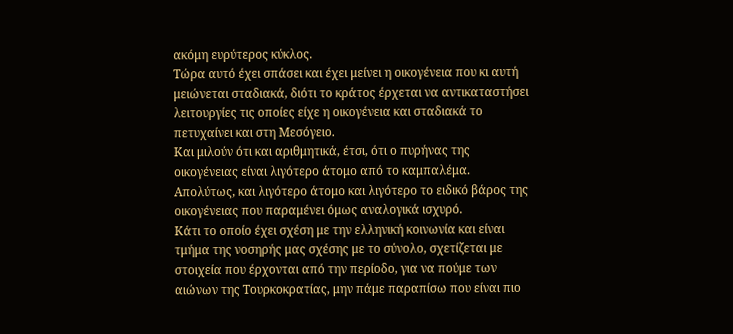ακόμη ευρύτερος κύκλος.
Τώρα αυτό έχει σπάσει και έχει μείνει η οικογένεια που κι αυτή μειώνεται σταδιακά, διότι το κράτος έρχεται να αντικαταστήσει λειτουργίες τις οποίες είχε η οικογένεια και σταδιακά το πετυχαίνει και στη Μεσόγειο.
Και μιλούν ότι και αριθμητικά, έτσι, ότι ο πυρήνας της οικογένειας είναι λιγότερο άτομο από το καμπαλέμα.
Απολύτως, και λιγότερο άτομο και λιγότερο το ειδικό βάρος της οικογένειας που παραμένει όμως αναλογικά ισχυρό.
Κάτι το οποίο έχει σχέση με την ελληνική κοινωνία και είναι τμήμα της νοσηρής μας σχέσης με το σύνολο, σχετίζεται με στοιχεία που έρχονται από την περίοδο, για να πούμε των αιώνων της Τουρκοκρατίας, μην πάμε παραπίσω που είναι πιο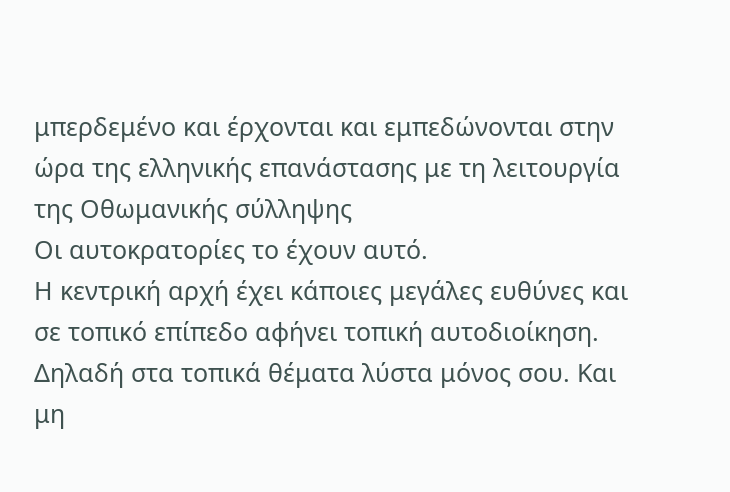μπερδεμένο και έρχονται και εμπεδώνονται στην ώρα της ελληνικής επανάστασης με τη λειτουργία της Οθωμανικής σύλληψης
Οι αυτοκρατορίες το έχουν αυτό.
Η κεντρική αρχή έχει κάποιες μεγάλες ευθύνες και σε τοπικό επίπεδο αφήνει τοπική αυτοδιοίκηση.
Δηλαδή στα τοπικά θέματα λύστα μόνος σου. Και μη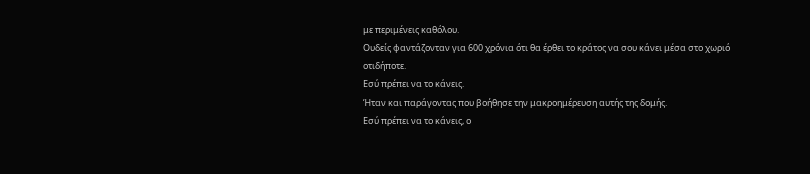με περιμένεις καθόλου.
Ουδείς φαντάζονταν για 600 χρόνια ότι θα έρθει το κράτος να σου κάνει μέσα στο χωριό οτιδήποτε.
Εσύ πρέπει να το κάνεις.
Ήταν και παράγοντας που βοήθησε την μακροημέρευση αυτής της δομής.
Εσύ πρέπει να το κάνεις, ο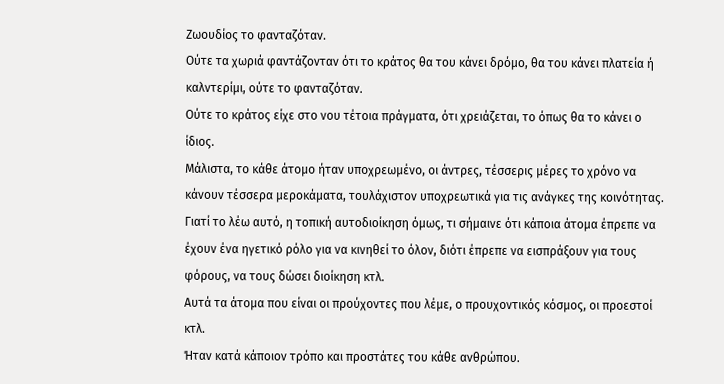Ζωουδίος το φανταζόταν.
Ούτε τα χωριά φαντάζονταν ότι το κράτος θα του κάνει δρόμο, θα του κάνει πλατεία ή καλντερίμι, ούτε το φανταζόταν.
Ούτε το κράτος είχε στο νου τέτοια πράγματα, ότι χρειάζεται, το όπως θα το κάνει ο ίδιος.
Μάλιστα, το κάθε άτομο ήταν υποχρεωμένο, οι άντρες, τέσσερις μέρες το χρόνο να κάνουν τέσσερα μεροκάματα, τουλάχιστον υποχρεωτικά για τις ανάγκες της κοινότητας.
Γιατί το λέω αυτό, η τοπική αυτοδιοίκηση όμως, τι σήμαινε ότι κάποια άτομα έπρεπε να έχουν ένα ηγετικό ρόλο για να κινηθεί το όλον, διότι έπρεπε να εισπράξουν για τους φόρους, να τους δώσει διοίκηση κτλ.
Αυτά τα άτομα που είναι οι προύχοντες που λέμε, ο προυχοντικός κόσμος, οι προεστοί κτλ.
Ήταν κατά κάποιον τρόπο και προστάτες του κάθε ανθρώπου.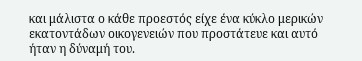και μάλιστα ο κάθε προεστός είχε ένα κύκλο μερικών εκατοντάδων οικογενειών που προστάτευε και αυτό ήταν η δύναμή του.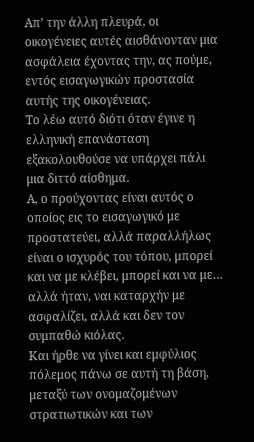Απ’ την άλλη πλευρά, οι οικογένειες αυτές αισθάνονταν μια ασφάλεια έχοντας την, ας πούμε, εντός εισαγωγικών προστασία αυτής της οικογένειας.
Το λέω αυτό διότι όταν έγινε η ελληνική επανάσταση εξακολουθούσε να υπάρχει πάλι μια διττό αίσθημα.
Α, ο προύχοντας είναι αυτός ο οποίος εις το εισαγωγικό με προστατεύει, αλλά παραλλήλως είναι ο ισχυρός του τόπου, μπορεί και να με κλέβει, μπορεί και να με…
αλλά ήταν, ναι καταρχήν με ασφαλίζει, αλλά και δεν τον συμπαθώ κιόλας.
Και ήρθε να γίνει και εμφύλιος πόλεμος πάνω σε αυτή τη βάση, μεταξύ των ονομαζομένων στρατιωτικών και των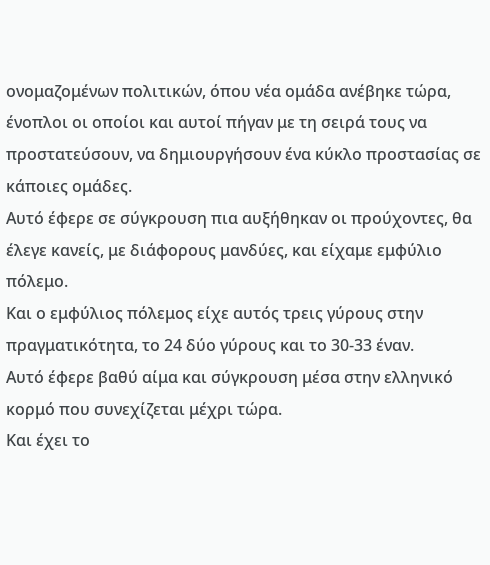ονομαζομένων πολιτικών, όπου νέα ομάδα ανέβηκε τώρα, ένοπλοι οι οποίοι και αυτοί πήγαν με τη σειρά τους να προστατεύσουν, να δημιουργήσουν ένα κύκλο προστασίας σε κάποιες ομάδες.
Αυτό έφερε σε σύγκρουση πια αυξήθηκαν οι προύχοντες, θα έλεγε κανείς, με διάφορους μανδύες, και είχαμε εμφύλιο πόλεμο.
Και ο εμφύλιος πόλεμος είχε αυτός τρεις γύρους στην πραγματικότητα, το 24 δύο γύρους και το 30-33 έναν.
Αυτό έφερε βαθύ αίμα και σύγκρουση μέσα στην ελληνικό κορμό που συνεχίζεται μέχρι τώρα.
Και έχει το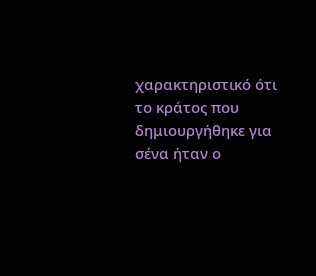χαρακτηριστικό ότι το κράτος που δημιουργήθηκε για σένα ήταν ο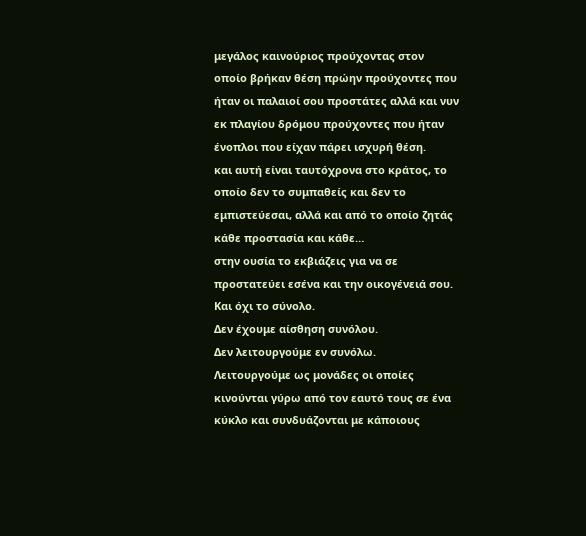μεγάλος καινούριος προύχοντας στον οποίο βρήκαν θέση πρώην προύχοντες που ήταν οι παλαιοί σου προστάτες αλλά και νυν εκ πλαγίου δρόμου προύχοντες που ήταν ένοπλοι που είχαν πάρει ισχυρή θέση.
και αυτή είναι ταυτόχρονα στο κράτος, το οποίο δεν το συμπαθείς και δεν το εμπιστεύεσαι, αλλά και από το οποίο ζητάς κάθε προστασία και κάθε…
στην ουσία το εκβιάζεις για να σε προστατεύει εσένα και την οικογένειά σου.
Και όχι το σύνολο.
Δεν έχουμε αίσθηση συνόλου.
Δεν λειτουργούμε εν συνόλω.
Λειτουργούμε ως μονάδες οι οποίες κινούνται γύρω από τον εαυτό τους σε ένα κύκλο και συνδυάζονται με κάποιους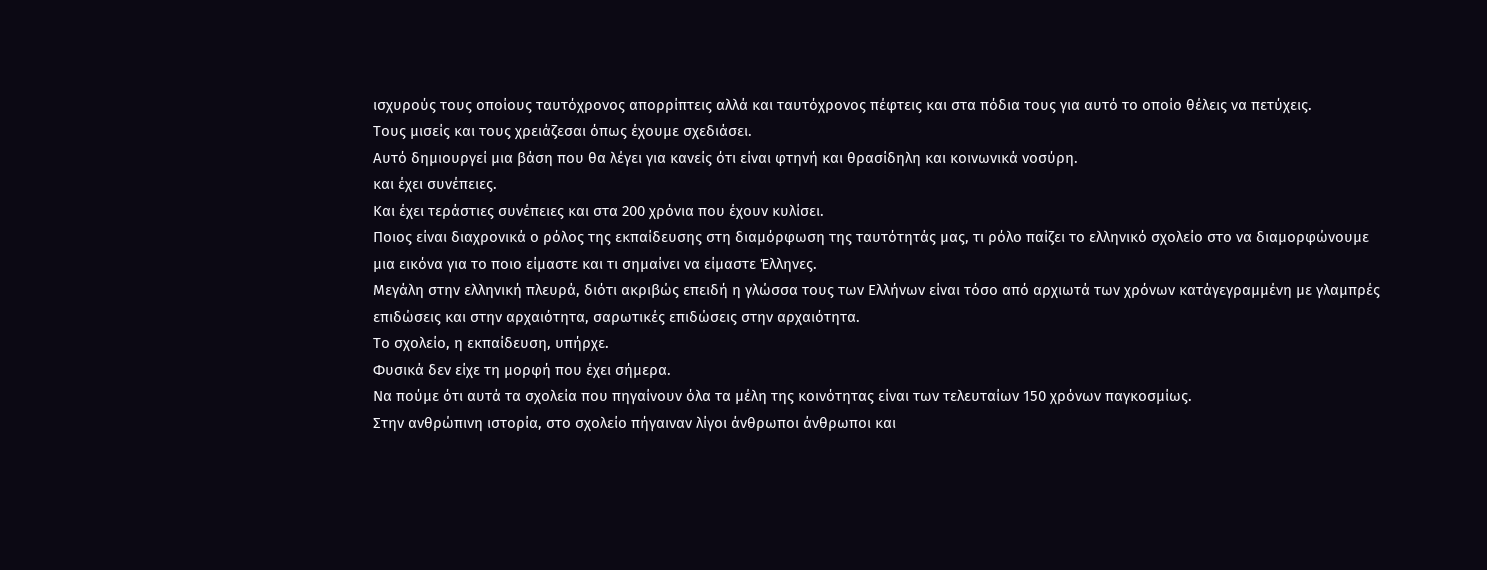ισχυρούς τους οποίους ταυτόχρονος απορρίπτεις αλλά και ταυτόχρονος πέφτεις και στα πόδια τους για αυτό το οποίο θέλεις να πετύχεις.
Τους μισείς και τους χρειάζεσαι όπως έχουμε σχεδιάσει.
Αυτό δημιουργεί μια βάση που θα λέγει για κανείς ότι είναι φτηνή και θρασίδηλη και κοινωνικά νοσύρη.
και έχει συνέπειες.
Και έχει τεράστιες συνέπειες και στα 200 χρόνια που έχουν κυλίσει.
Ποιος είναι διαχρονικά ο ρόλος της εκπαίδευσης στη διαμόρφωση της ταυτότητάς μας, τι ρόλο παίζει το ελληνικό σχολείο στο να διαμορφώνουμε μια εικόνα για το ποιο είμαστε και τι σημαίνει να είμαστε Έλληνες.
Μεγάλη στην ελληνική πλευρά, διότι ακριβώς επειδή η γλώσσα τους των Ελλήνων είναι τόσο από αρχιωτά των χρόνων κατάγεγραμμένη με γλαμπρές επιδώσεις και στην αρχαιότητα, σαρωτικές επιδώσεις στην αρχαιότητα.
Το σχολείο, η εκπαίδευση, υπήρχε.
Φυσικά δεν είχε τη μορφή που έχει σήμερα.
Να πούμε ότι αυτά τα σχολεία που πηγαίνουν όλα τα μέλη της κοινότητας είναι των τελευταίων 150 χρόνων παγκοσμίως.
Στην ανθρώπινη ιστορία, στο σχολείο πήγαιναν λίγοι άνθρωποι άνθρωποι και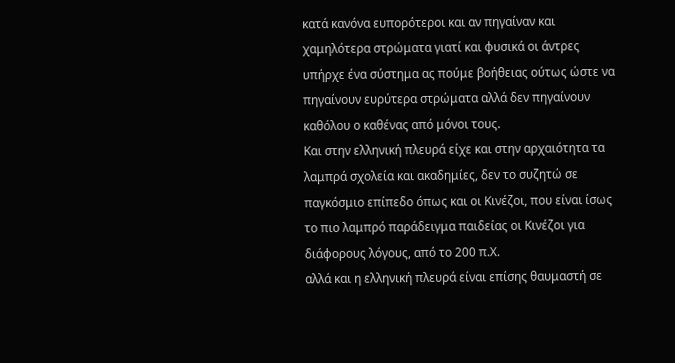κατά κανόνα ευπορότεροι και αν πηγαίναν και χαμηλότερα στρώματα γιατί και φυσικά οι άντρες υπήρχε ένα σύστημα ας πούμε βοήθειας ούτως ώστε να πηγαίνουν ευρύτερα στρώματα αλλά δεν πηγαίνουν καθόλου ο καθένας από μόνοι τους.
Και στην ελληνική πλευρά είχε και στην αρχαιότητα τα λαμπρά σχολεία και ακαδημίες, δεν το συζητώ σε παγκόσμιο επίπεδο όπως και οι Κινέζοι, που είναι ίσως το πιο λαμπρό παράδειγμα παιδείας οι Κινέζοι για διάφορους λόγους, από το 200 π.Χ.
αλλά και η ελληνική πλευρά είναι επίσης θαυμαστή σε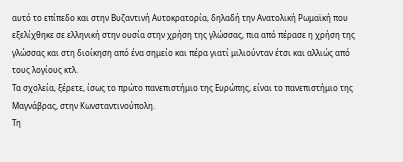αυτό το επίπεδο και στην Βυζαντινή Αυτοκρατορία, δηλαδή την Ανατολική Ρωμαϊκή που εξελίχθηκε σε ελληνική στην ουσία στην χρήση της γλώσσας, πια από πέρασε η χρήση της γλώσσας και στη διοίκηση από ένα σημείο και πέρα γιατί μιλιούνταν έτσι και αλλιώς από τους λογίους κτλ.
Τα σχολεία, ξέρετε, ίσως το πρώτο πανεπιστήμιο της Ευρώπης, είναι το πανεπιστήμιο της Μαγνάβρας, στην Κωνσταντινούπολη.
Τη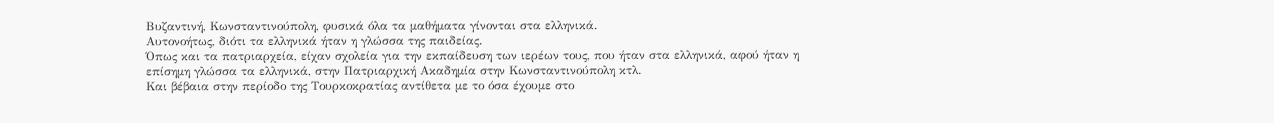Βυζαντινή, Κωνσταντινούπολη, φυσικά όλα τα μαθήματα γίνονται στα ελληνικά.
Αυτονοήτως, διότι τα ελληνικά ήταν η γλώσσα της παιδείας.
Όπως και τα πατριαρχεία, είχαν σχολεία για την εκπαίδευση των ιερέων τους, που ήταν στα ελληνικά, αφού ήταν η επίσημη γλώσσα τα ελληνικά, στην Πατριαρχική Ακαδημία στην Κωνσταντινούπολη κτλ.
Και βέβαια στην περίοδο της Τουρκοκρατίας αντίθετα με το όσα έχουμε στο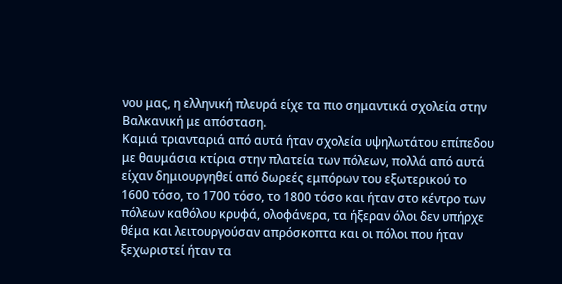νου μας, η ελληνική πλευρά είχε τα πιο σημαντικά σχολεία στην Βαλκανική με απόσταση.
Καμιά τριανταριά από αυτά ήταν σχολεία υψηλωτάτου επίπεδου με θαυμάσια κτίρια στην πλατεία των πόλεων, πολλά από αυτά είχαν δημιουργηθεί από δωρεές εμπόρων του εξωτερικού το 1600 τόσο, το 1700 τόσο, το 1800 τόσο και ήταν στο κέντρο των πόλεων καθόλου κρυφά, ολοφάνερα, τα ήξεραν όλοι δεν υπήρχε θέμα και λειτουργούσαν απρόσκοπτα και οι πόλοι που ήταν ξεχωριστεί ήταν τα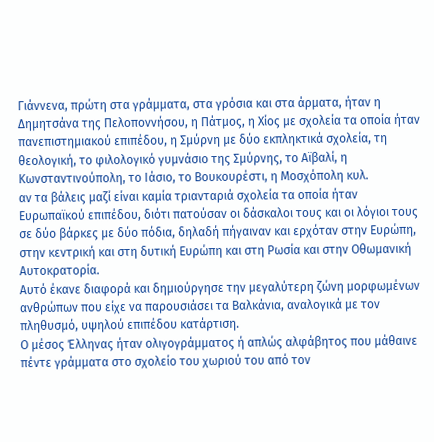Γιάννενα, πρώτη στα γράμματα, στα γρόσια και στα άρματα, ήταν η Δημητσάνα της Πελοποννήσου, η Πάτμος, η Χίος με σχολεία τα οποία ήταν πανεπιστημιακού επιπέδου, η Σμύρνη με δύο εκπληκτικά σχολεία, τη θεολογική, το φιλολογικό γυμνάσιο της Σμύρνης, το Αϊβαλί, η Κωνσταντινούπολη, το Ιάσιο, το Βουκουρέστι, η Μοσχόπολη κυλ.
αν τα βάλεις μαζί είναι καμία τριανταριά σχολεία τα οποία ήταν Ευρωπαϊκού επιπέδου, διότι πατούσαν οι δάσκαλοι τους και οι λόγιοι τους σε δύο βάρκες με δύο πόδια, δηλαδή πήγαιναν και ερχόταν στην Ευρώπη, στην κεντρική και στη δυτική Ευρώπη και στη Ρωσία και στην Οθωμανική Αυτοκρατορία.
Αυτό έκανε διαφορά και δημιούργησε την μεγαλύτερη ζώνη μορφωμένων ανθρώπων που είχε να παρουσιάσει τα Βαλκάνια, αναλογικά με τον πληθυσμό, υψηλού επιπέδου κατάρτιση.
Ο μέσος Έλληνας ήταν ολιγογράμματος ή απλώς αλφάβητος που μάθαινε πέντε γράμματα στο σχολείο του χωριού του από τον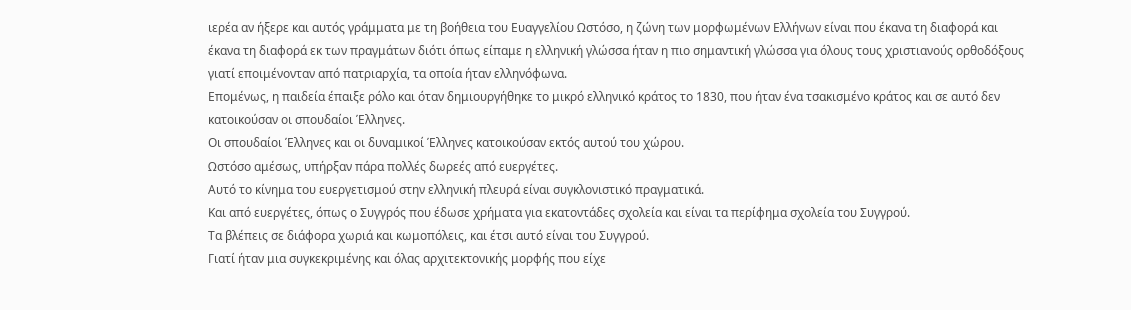ιερέα αν ήξερε και αυτός γράμματα με τη βοήθεια του Ευαγγελίου Ωστόσο, η ζώνη των μορφωμένων Ελλήνων είναι που έκανα τη διαφορά και έκανα τη διαφορά εκ των πραγμάτων διότι όπως είπαμε η ελληνική γλώσσα ήταν η πιο σημαντική γλώσσα για όλους τους χριστιανούς ορθοδόξους γιατί εποιμένονταν από πατριαρχία, τα οποία ήταν ελληνόφωνα.
Επομένως, η παιδεία έπαιξε ρόλο και όταν δημιουργήθηκε το μικρό ελληνικό κράτος το 1830, που ήταν ένα τσακισμένο κράτος και σε αυτό δεν κατοικούσαν οι σπουδαίοι Έλληνες.
Οι σπουδαίοι Έλληνες και οι δυναμικοί Έλληνες κατοικούσαν εκτός αυτού του χώρου.
Ωστόσο αμέσως, υπήρξαν πάρα πολλές δωρεές από ευεργέτες.
Αυτό το κίνημα του ευεργετισμού στην ελληνική πλευρά είναι συγκλονιστικό πραγματικά.
Και από ευεργέτες, όπως ο Συγγρός που έδωσε χρήματα για εκατοντάδες σχολεία και είναι τα περίφημα σχολεία του Συγγρού.
Τα βλέπεις σε διάφορα χωριά και κωμοπόλεις, και έτσι αυτό είναι του Συγγρού.
Γιατί ήταν μια συγκεκριμένης και όλας αρχιτεκτονικής μορφής που είχε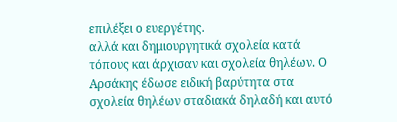επιλέξει ο ευεργέτης.
αλλά και δημιουργητικά σχολεία κατά τόπους και άρχισαν και σχολεία θηλέων. Ο Αρσάκης έδωσε ειδική βαρύτητα στα σχολεία θηλέων σταδιακά δηλαδή και αυτό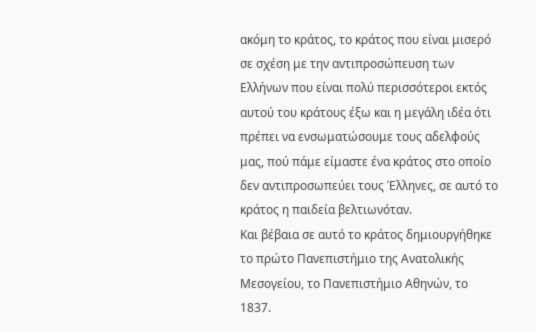ακόμη το κράτος, το κράτος που είναι μισερό σε σχέση με την αντιπροσώπευση των Ελλήνων που είναι πολύ περισσότεροι εκτός αυτού του κράτους έξω και η μεγάλη ιδέα ότι πρέπει να ενσωματώσουμε τους αδελφούς μας, πού πάμε είμαστε ένα κράτος στο οποίο δεν αντιπροσωπεύει τους Έλληνες, σε αυτό το κράτος η παιδεία βελτιωνόταν.
Και βέβαια σε αυτό το κράτος δημιουργήθηκε το πρώτο Πανεπιστήμιο της Ανατολικής Μεσογείου, το Πανεπιστήμιο Αθηνών, το 1837.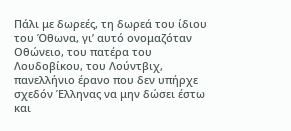Πάλι με δωρεές, τη δωρεά του ίδιου του Όθωνα, γι’ αυτό ονομαζόταν Οθώνειο, του πατέρα του Λουδοβίκου, του Λούντβιχ, πανελλήνιο έρανο που δεν υπήρχε σχεδόν Έλληνας να μην δώσει έστω και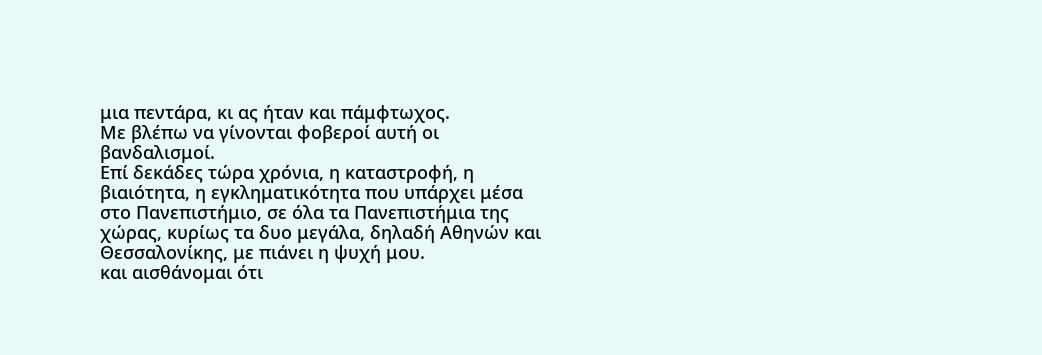μια πεντάρα, κι ας ήταν και πάμφτωχος.
Με βλέπω να γίνονται φοβεροί αυτή οι βανδαλισμοί.
Επί δεκάδες τώρα χρόνια, η καταστροφή, η βιαιότητα, η εγκληματικότητα που υπάρχει μέσα στο Πανεπιστήμιο, σε όλα τα Πανεπιστήμια της χώρας, κυρίως τα δυο μεγάλα, δηλαδή Αθηνών και Θεσσαλονίκης, με πιάνει η ψυχή μου.
και αισθάνομαι ότι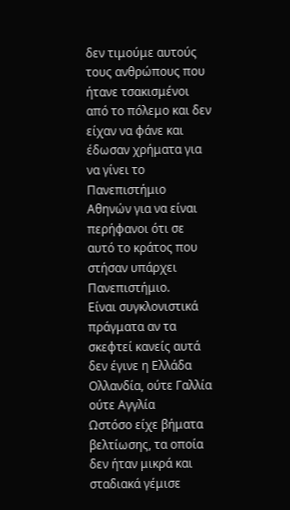δεν τιμούμε αυτούς τους ανθρώπους που ήτανε τσακισμένοι από το πόλεμο και δεν είχαν να φάνε και έδωσαν χρήματα για να γίνει το Πανεπιστήμιο Αθηνών για να είναι περήφανοι ότι σε αυτό το κράτος που στήσαν υπάρχει Πανεπιστήμιο.
Είναι συγκλονιστικά πράγματα αν τα σκεφτεί κανείς αυτά δεν έγινε η Ελλάδα Ολλανδία, ούτε Γαλλία ούτε Αγγλία
Ωστόσο είχε βήματα βελτίωσης, τα οποία δεν ήταν μικρά και σταδιακά γέμισε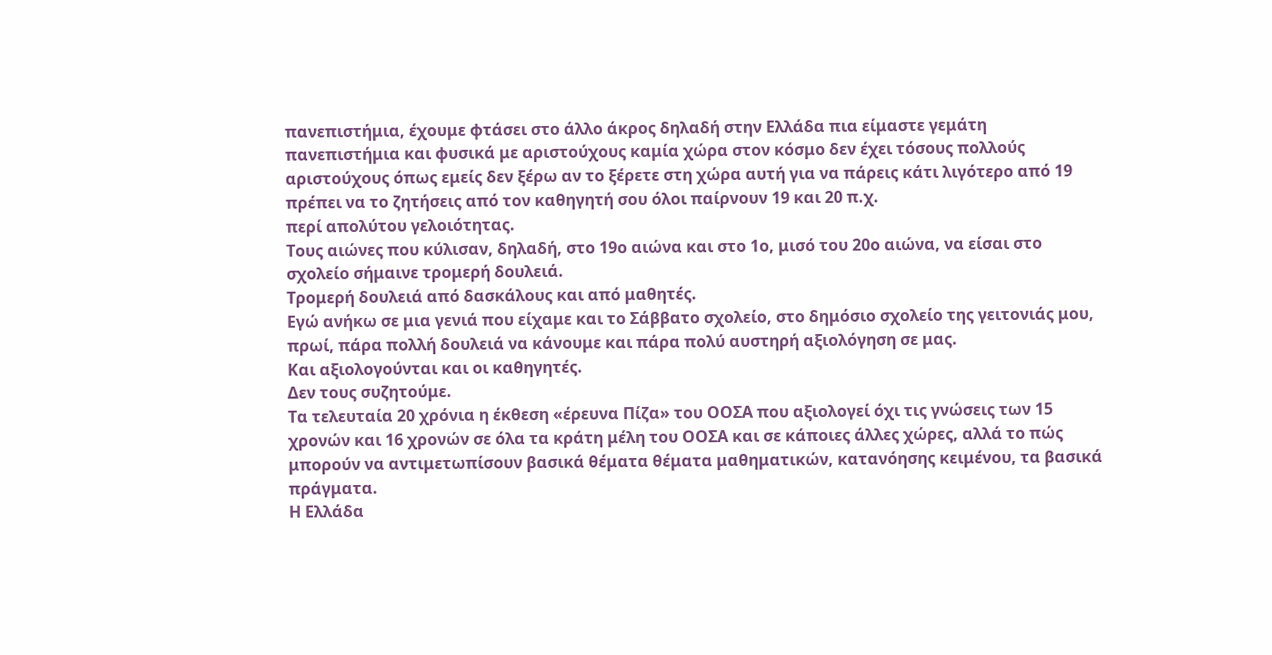πανεπιστήμια, έχουμε φτάσει στο άλλο άκρος δηλαδή στην Ελλάδα πια είμαστε γεμάτη πανεπιστήμια και φυσικά με αριστούχους καμία χώρα στον κόσμο δεν έχει τόσους πολλούς αριστούχους όπως εμείς δεν ξέρω αν το ξέρετε στη χώρα αυτή για να πάρεις κάτι λιγότερο από 19 πρέπει να το ζητήσεις από τον καθηγητή σου όλοι παίρνουν 19 και 20 π.χ.
περί απολύτου γελοιότητας.
Τους αιώνες που κύλισαν, δηλαδή, στο 19ο αιώνα και στο 1ο, μισό του 20ο αιώνα, να είσαι στο σχολείο σήμαινε τρομερή δουλειά.
Τρομερή δουλειά από δασκάλους και από μαθητές.
Εγώ ανήκω σε μια γενιά που είχαμε και το Σάββατο σχολείο, στο δημόσιο σχολείο της γειτονιάς μου, πρωί, πάρα πολλή δουλειά να κάνουμε και πάρα πολύ αυστηρή αξιολόγηση σε μας.
Και αξιολογούνται και οι καθηγητές.
Δεν τους συζητούμε.
Τα τελευταία 20 χρόνια η έκθεση «έρευνα Πίζα» του ΟΟΣΑ που αξιολογεί όχι τις γνώσεις των 15 χρονών και 16 χρονών σε όλα τα κράτη μέλη του ΟΟΣΑ και σε κάποιες άλλες χώρες, αλλά το πώς μπορούν να αντιμετωπίσουν βασικά θέματα θέματα μαθηματικών, κατανόησης κειμένου, τα βασικά πράγματα.
Η Ελλάδα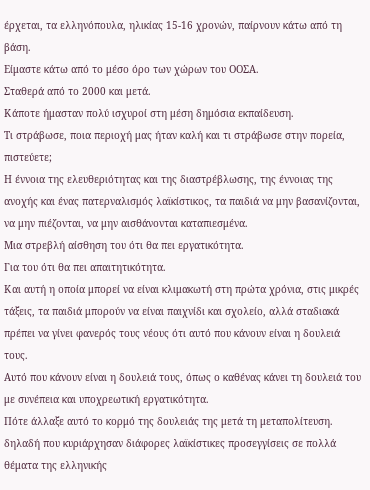έρχεται, τα ελληνόπουλα, ηλικίας 15-16 χρονών, παίρνουν κάτω από τη βάση.
Είμαστε κάτω από το μέσο όρο των χώρων του ΟΟΣΑ.
Σταθερά από το 2000 και μετά.
Κάποτε ήμασταν πολύ ισχυροί στη μέση δημόσια εκπαίδευση.
Τι στράβωσε, ποια περιοχή μας ήταν καλή και τι στράβωσε στην πορεία, πιστεύετε;
Η έννοια της ελευθεριότητας και της διαστρέβλωσης, της έννοιας της ανοχής και ένας πατερναλισμός λαϊκίστικος, τα παιδιά να μην βασανίζονται, να μην πιέζονται, να μην αισθάνονται καταπιεσμένα.
Μια στρεβλή αίσθηση του ότι θα πει εργατικότητα.
Για του ότι θα πει απαιτητικότητα.
Και αυτή η οποία μπορεί να είναι κλιμακωτή στη πρώτα χρόνια, στις μικρές τάξεις, τα παιδιά μπορούν να είναι παιχνίδι και σχολείο, αλλά σταδιακά πρέπει να γίνει φανερός τους νέους ότι αυτό που κάνουν είναι η δουλειά τους.
Αυτό που κάνουν είναι η δουλειά τους, όπως ο καθένας κάνει τη δουλειά του με συνέπεια και υποχρεωτική εργατικότητα.
Πότε άλλαξε αυτό το κορμό της δουλειάς της μετά τη μεταπολίτευση.
δηλαδή που κυριάρχησαν διάφορες λαϊκίστικες προσεγγίσεις σε πολλά θέματα της ελληνικής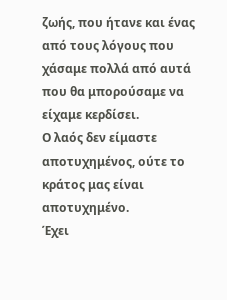ζωής, που ήτανε και ένας από τους λόγους που χάσαμε πολλά από αυτά που θα μπορούσαμε να είχαμε κερδίσει.
Ο λαός δεν είμαστε αποτυχημένος, ούτε το κράτος μας είναι αποτυχημένο.
Έχει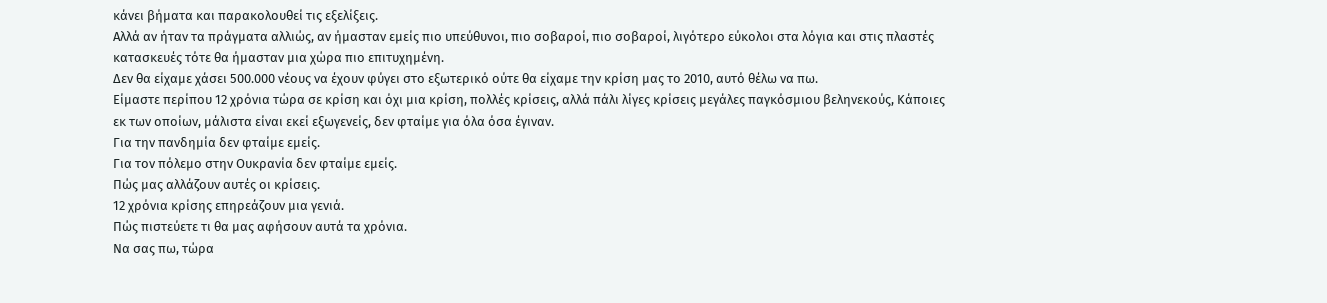κάνει βήματα και παρακολουθεί τις εξελίξεις.
Αλλά αν ήταν τα πράγματα αλλιώς, αν ήμασταν εμείς πιο υπεύθυνοι, πιο σοβαροί, πιο σοβαροί, λιγότερο εύκολοι στα λόγια και στις πλαστές κατασκευές τότε θα ήμασταν μια χώρα πιο επιτυχημένη.
Δεν θα είχαμε χάσει 500.000 νέους να έχουν φύγει στο εξωτερικό ούτε θα είχαμε την κρίση μας το 2010, αυτό θέλω να πω.
Είμαστε περίπου 12 χρόνια τώρα σε κρίση και όχι μια κρίση, πολλές κρίσεις, αλλά πάλι λίγες κρίσεις μεγάλες παγκόσμιου βεληνεκούς, Κάποιες εκ των οποίων, μάλιστα είναι εκεί εξωγενείς, δεν φταίμε για όλα όσα έγιναν.
Για την πανδημία δεν φταίμε εμείς.
Για τον πόλεμο στην Ουκρανία δεν φταίμε εμείς.
Πώς μας αλλάζουν αυτές οι κρίσεις.
12 χρόνια κρίσης επηρεάζουν μια γενιά.
Πώς πιστεύετε τι θα μας αφήσουν αυτά τα χρόνια.
Να σας πω, τώρα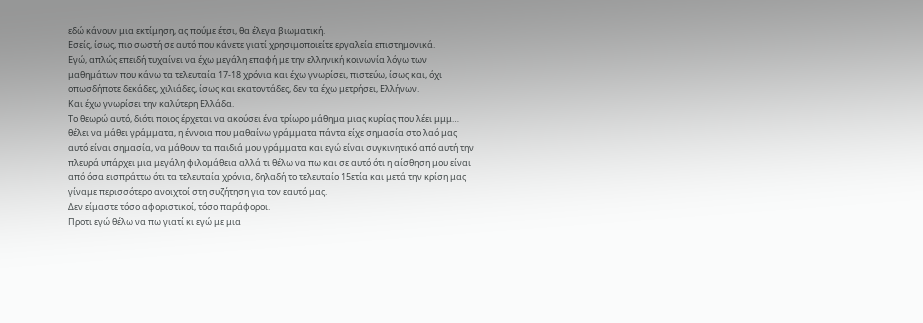εδώ κάνουν μια εκτίμηση, ας πούμε έτσι, θα έλεγα βιωματική.
Εσείς, ίσως, πιο σωστή σε αυτό που κάνετε γιατί χρησιμοποιείτε εργαλεία επιστημονικά.
Εγώ, απλώς επειδή τυχαίνει να έχω μεγάλη επαφή με την ελληνική κοινωνία λόγω των μαθημάτων που κάνω τα τελευταία 17-18 χρόνια και έχω γνωρίσει, πιστεύω, ίσως και, όχι οπωσδήποτε δεκάδες, χιλιάδες, ίσως και εκατοντάδες, δεν τα έχω μετρήσει, Ελλήνων.
Και έχω γνωρίσει την καλύτερη Ελλάδα.
Το θεωρώ αυτό, διότι ποιος έρχεται να ακούσει ένα τρίωρο μάθημα μιας κυρίας που λέει μμμ… θέλει να μάθει γράμματα, η έννοια που μαθαίνω γράμματα πάντα είχε σημασία στο λαό μας αυτό είναι σημασία, να μάθουν τα παιδιά μου γράμματα και εγώ είναι συγκινητικό από αυτή την πλευρά υπάρχει μια μεγάλη φιλομάθεια αλλά τι θέλω να πω και σε αυτό ότι η αίσθηση μου είναι από όσα εισπράττω ότι τα τελευταία χρόνια, δηλαδή το τελευταίο 15ετία και μετά την κρίση μας γίναμε περισσότερο ανοιχτοί στη συζήτηση για τον εαυτό μας.
Δεν είμαστε τόσο αφοριστικοί, τόσο παράφοροι.
Προτι εγώ θέλω να πω γιατί κι εγώ με μια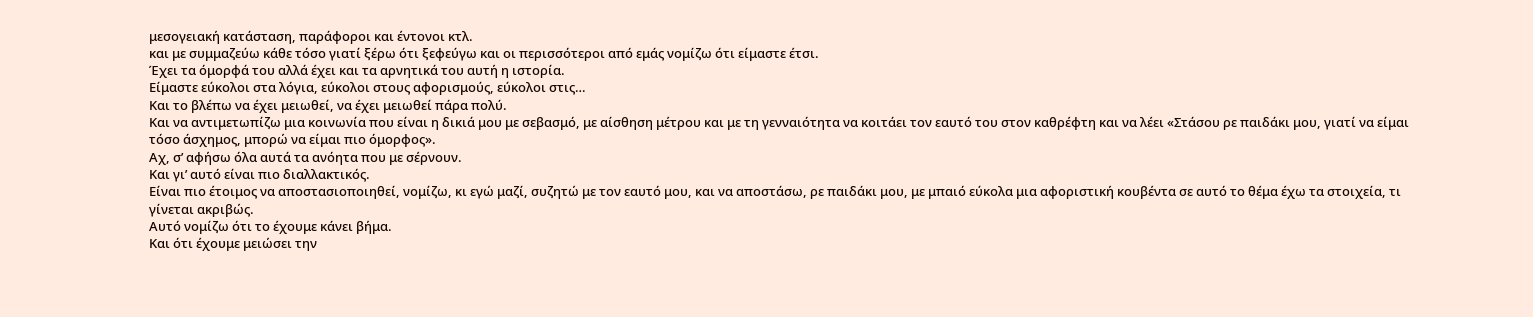μεσογειακή κατάσταση, παράφοροι και έντονοι κτλ.
και με συμμαζεύω κάθε τόσο γιατί ξέρω ότι ξεφεύγω και οι περισσότεροι από εμάς νομίζω ότι είμαστε έτσι.
Έχει τα όμορφά του αλλά έχει και τα αρνητικά του αυτή η ιστορία.
Είμαστε εύκολοι στα λόγια, εύκολοι στους αφορισμούς, εύκολοι στις…
Και το βλέπω να έχει μειωθεί, να έχει μειωθεί πάρα πολύ.
Και να αντιμετωπίζω μια κοινωνία που είναι η δικιά μου με σεβασμό, με αίσθηση μέτρου και με τη γενναιότητα να κοιτάει τον εαυτό του στον καθρέφτη και να λέει «Στάσου ρε παιδάκι μου, γιατί να είμαι τόσο άσχημος, μπορώ να είμαι πιο όμορφος».
Αχ, σ’ αφήσω όλα αυτά τα ανόητα που με σέρνουν.
Και γι’ αυτό είναι πιο διαλλακτικός.
Είναι πιο έτοιμος να αποστασιοποιηθεί, νομίζω, κι εγώ μαζί, συζητώ με τον εαυτό μου, και να αποστάσω, ρε παιδάκι μου, με μπαιό εύκολα μια αφοριστική κουβέντα σε αυτό το θέμα έχω τα στοιχεία, τι γίνεται ακριβώς.
Αυτό νομίζω ότι το έχουμε κάνει βήμα.
Και ότι έχουμε μειώσει την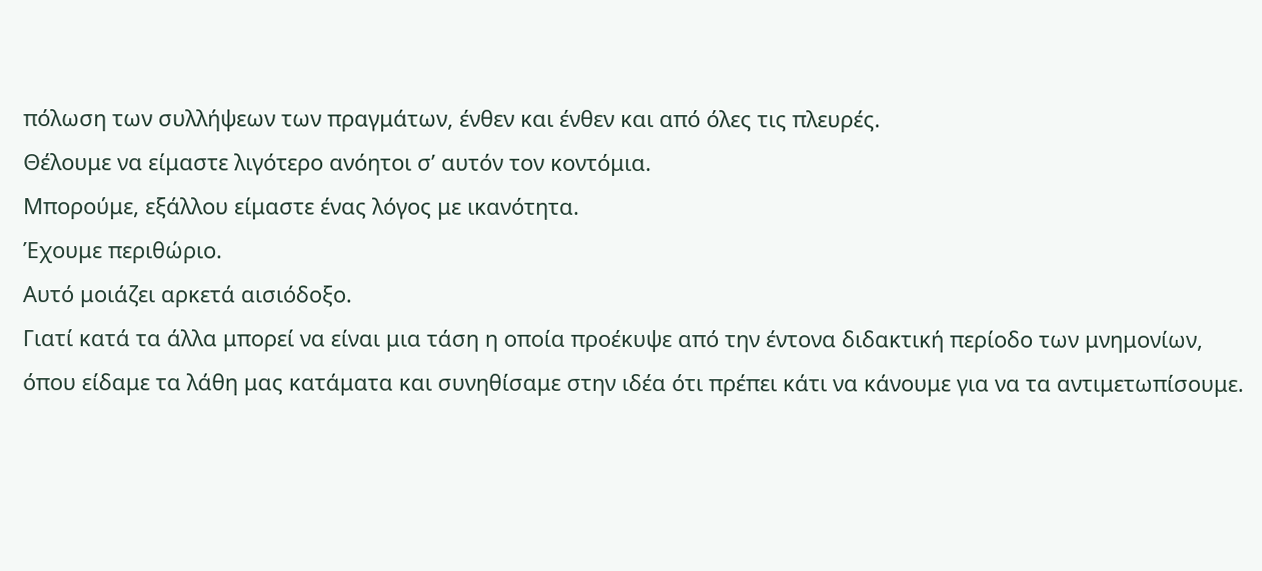πόλωση των συλλήψεων των πραγμάτων, ένθεν και ένθεν και από όλες τις πλευρές.
Θέλουμε να είμαστε λιγότερο ανόητοι σ’ αυτόν τον κοντόμια.
Μπορούμε, εξάλλου είμαστε ένας λόγος με ικανότητα.
Έχουμε περιθώριο.
Αυτό μοιάζει αρκετά αισιόδοξο.
Γιατί κατά τα άλλα μπορεί να είναι μια τάση η οποία προέκυψε από την έντονα διδακτική περίοδο των μνημονίων, όπου είδαμε τα λάθη μας κατάματα και συνηθίσαμε στην ιδέα ότι πρέπει κάτι να κάνουμε για να τα αντιμετωπίσουμε.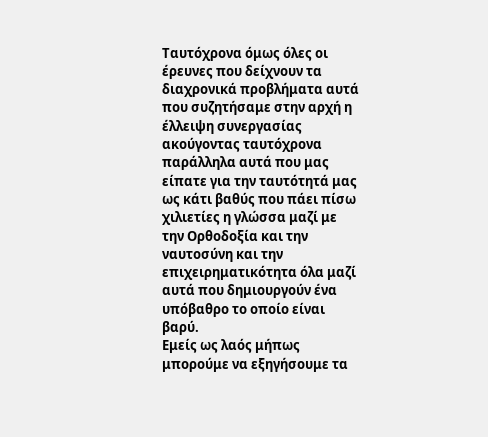Ταυτόχρονα όμως όλες οι έρευνες που δείχνουν τα διαχρονικά προβλήματα αυτά που συζητήσαμε στην αρχή η έλλειψη συνεργασίας ακούγοντας ταυτόχρονα παράλληλα αυτά που μας είπατε για την ταυτότητά μας ως κάτι βαθύς που πάει πίσω χιλιετίες η γλώσσα μαζί με την Ορθοδοξία και την ναυτοσύνη και την επιχειρηματικότητα όλα μαζί αυτά που δημιουργούν ένα υπόβαθρο το οποίο είναι βαρύ.
Εμείς ως λαός μήπως μπορούμε να εξηγήσουμε τα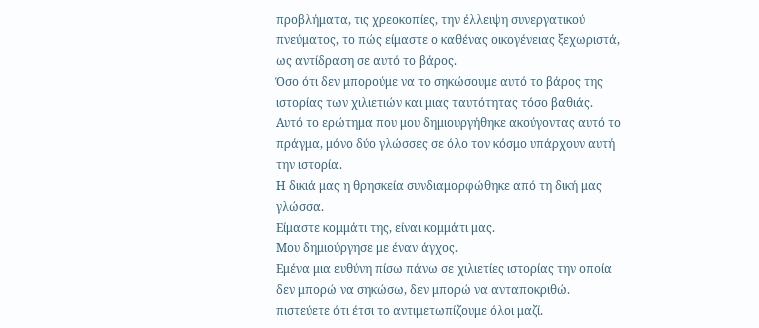προβλήματα, τις χρεοκοπίες, την έλλειψη συνεργατικού πνεύματος, το πώς είμαστε ο καθένας οικογένειας ξεχωριστά, ως αντίδραση σε αυτό το βάρος.
Όσο ότι δεν μπορούμε να το σηκώσουμε αυτό το βάρος της ιστορίας των χιλιετιών και μιας ταυτότητας τόσο βαθιάς.
Αυτό το ερώτημα που μου δημιουργήθηκε ακούγοντας αυτό το πράγμα, μόνο δύο γλώσσες σε όλο τον κόσμο υπάρχουν αυτή την ιστορία.
Η δικιά μας η θρησκεία συνδιαμορφώθηκε από τη δική μας γλώσσα.
Είμαστε κομμάτι της, είναι κομμάτι μας.
Μου δημιούργησε με έναν άγχος.
Εμένα μια ευθύνη πίσω πάνω σε χιλιετίες ιστορίας την οποία δεν μπορώ να σηκώσω, δεν μπορώ να ανταποκριθώ.
πιστεύετε ότι έτσι το αντιμετωπίζουμε όλοι μαζί.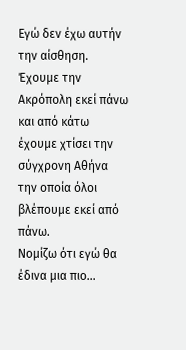Εγώ δεν έχω αυτήν την αίσθηση.
Έχουμε την Ακρόπολη εκεί πάνω και από κάτω έχουμε χτίσει την σύγχρονη Αθήνα την οποία όλοι βλέπουμε εκεί από πάνω.
Νομίζω ότι εγώ θα έδινα μια πιο…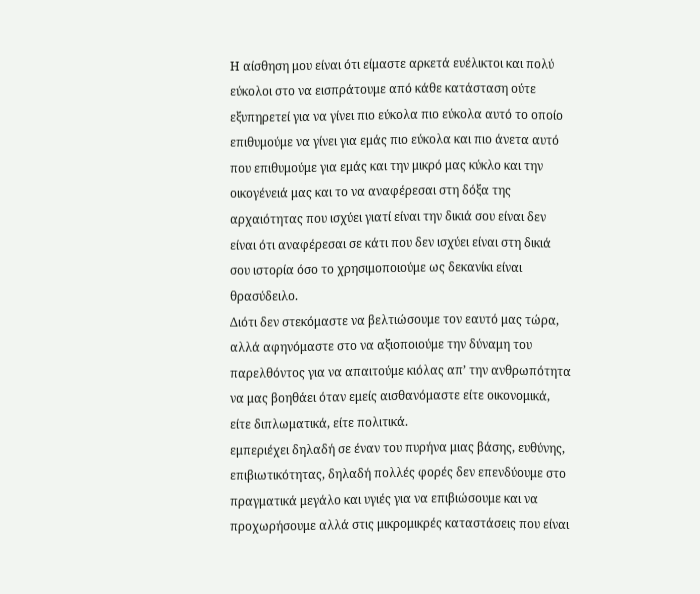Η αίσθηση μου είναι ότι είμαστε αρκετά ευέλικτοι και πολύ εύκολοι στο να εισπράτουμε από κάθε κατάσταση ούτε εξυπηρετεί για να γίνει πιο εύκολα πιο εύκολα αυτό το οποίο επιθυμούμε να γίνει για εμάς πιο εύκολα και πιο άνετα αυτό που επιθυμούμε για εμάς και την μικρό μας κύκλο και την οικογένειά μας και το να αναφέρεσαι στη δόξα της αρχαιότητας που ισχύει γιατί είναι την δικιά σου είναι δεν είναι ότι αναφέρεσαι σε κάτι που δεν ισχύει είναι στη δικιά σου ιστορία όσο το χρησιμοποιούμε ως δεκανίκι είναι θρασύδειλο.
Διότι δεν στεκόμαστε να βελτιώσουμε τον εαυτό μας τώρα, αλλά αφηνόμαστε στο να αξιοποιούμε την δύναμη του παρελθόντος για να απαιτούμε κιόλας απ’ την ανθρωπότητα να μας βοηθάει όταν εμείς αισθανόμαστε είτε οικονομικά, είτε διπλωματικά, είτε πολιτικά.
εμπεριέχει δηλαδή σε έναν του πυρήνα μιας βάσης, ευθύνης, επιβιωτικότητας, δηλαδή πολλές φορές δεν επενδύουμε στο πραγματικά μεγάλο και υγιές για να επιβιώσουμε και να προχωρήσουμε αλλά στις μικρομικρές καταστάσεις που είναι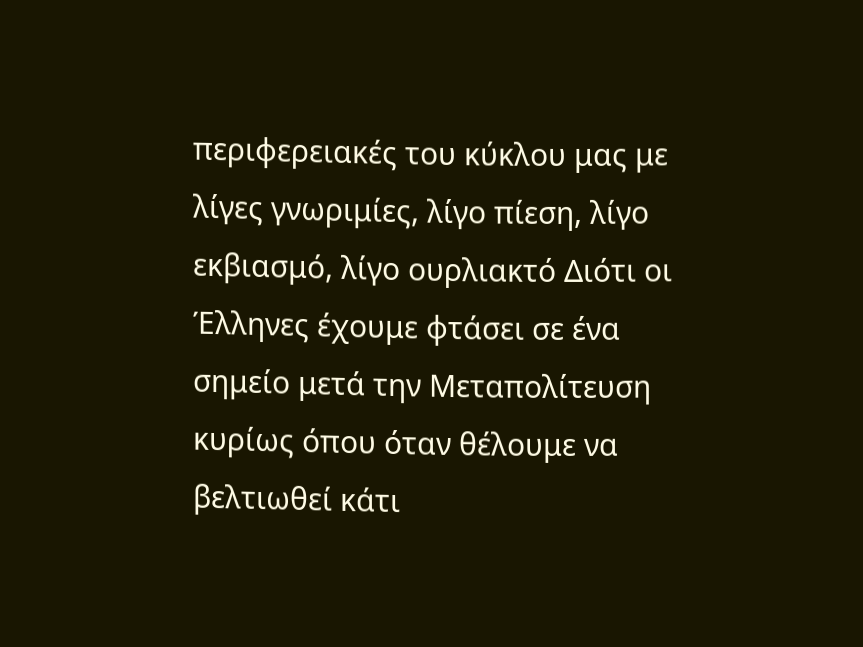περιφερειακές του κύκλου μας με λίγες γνωριμίες, λίγο πίεση, λίγο εκβιασμό, λίγο ουρλιακτό Διότι οι Έλληνες έχουμε φτάσει σε ένα σημείο μετά την Μεταπολίτευση κυρίως όπου όταν θέλουμε να βελτιωθεί κάτι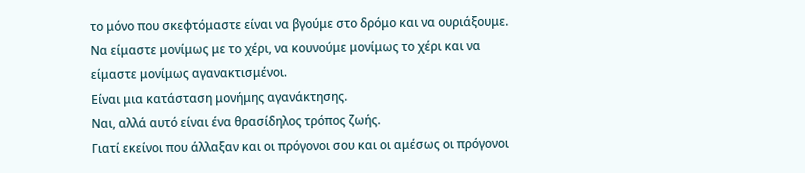το μόνο που σκεφτόμαστε είναι να βγούμε στο δρόμο και να ουριάξουμε.
Να είμαστε μονίμως με το χέρι, να κουνούμε μονίμως το χέρι και να είμαστε μονίμως αγανακτισμένοι.
Είναι μια κατάσταση μονήμης αγανάκτησης.
Ναι, αλλά αυτό είναι ένα θρασίδηλος τρόπος ζωής.
Γιατί εκείνοι που άλλαξαν και οι πρόγονοι σου και οι αμέσως οι πρόγονοι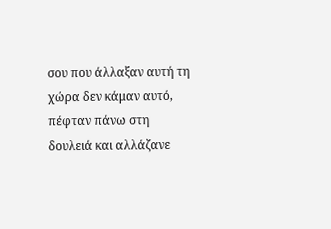σου που άλλαξαν αυτή τη χώρα δεν κάμαν αυτό, πέφταν πάνω στη δουλειά και αλλάζανε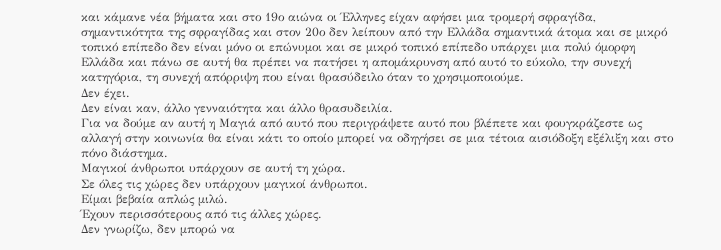και κάμανε νέα βήματα και στο 19ο αιώνα οι Έλληνες είχαν αφήσει μια τρομερή σφραγίδα, σημαντικότητα της σφραγίδας και στον 20ο δεν λείπουν από την Ελλάδα σημαντικά άτομα και σε μικρό τοπικό επίπεδο δεν είναι μόνο οι επώνυμοι και σε μικρό τοπικό επίπεδο υπάρχει μια πολύ όμορφη Ελλάδα και πάνω σε αυτή θα πρέπει να πατήσει η απομάκρυνση από αυτό το εύκολο, την συνεχή κατηγόρια, τη συνεχή απόρριψη που είναι θρασύδειλο όταν το χρησιμοποιούμε.
Δεν έχει.
Δεν είναι καν, άλλο γενναιότητα και άλλο θρασυδειλία.
Για να δούμε αν αυτή η Μαγιά από αυτό που περιγράψετε αυτό που βλέπετε και φουγκράζεστε ως αλλαγή στην κοινωνία θα είναι κάτι το οποίο μπορεί να οδηγήσει σε μια τέτοια αισιόδοξη εξέλιξη και στο πόνο διάστημα.
Μαγικοί άνθρωποι υπάρχουν σε αυτή τη χώρα.
Σε όλες τις χώρες δεν υπάρχουν μαγικοί άνθρωποι.
Είμαι βεβαία απλώς μιλώ.
Έχουν περισσότερους από τις άλλες χώρες.
Δεν γνωρίζω, δεν μπορώ να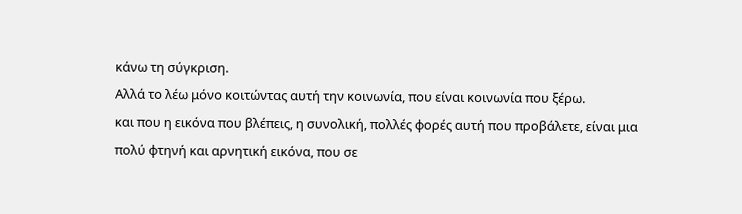κάνω τη σύγκριση.
Αλλά το λέω μόνο κοιτώντας αυτή την κοινωνία, που είναι κοινωνία που ξέρω.
και που η εικόνα που βλέπεις, η συνολική, πολλές φορές αυτή που προβάλετε, είναι μια πολύ φτηνή και αρνητική εικόνα, που σε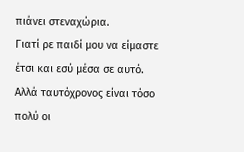πιάνει στεναχώρια.
Γιατί ρε παιδί μου να είμαστε έτσι και εσύ μέσα σε αυτό.
Αλλά ταυτόχρονος είναι τόσο πολύ οι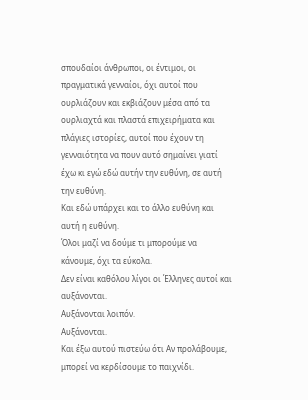σπουδαίοι άνθρωποι, οι έντιμοι, οι πραγματικά γενναίοι, όχι αυτοί που ουρλιάζουν και εκβιάζουν μέσα από τα ουρλιαχτά και πλαστά επιχειρήματα και πλάγιες ιστορίες, αυτοί που έχουν τη γενναιότητα να πουν αυτό σημαίνει γιατί έχω κι εγώ εδώ αυτήν την ευθύνη, σε αυτή την ευθύνη.
Και εδώ υπάρχει και το άλλο ευθύνη και αυτή η ευθύνη.
Όλοι μαζί να δούμε τι μπορούμε να κάνουμε, όχι τα εύκολα.
Δεν είναι καθόλου λίγοι οι Έλληνες αυτοί και αυξάνονται.
Αυξάνονται λοιπόν.
Αυξάνονται.
Και έξω αυτού πιστεύω ότι Αν προλάβουμε, μπορεί να κερδίσουμε το παιχνίδι.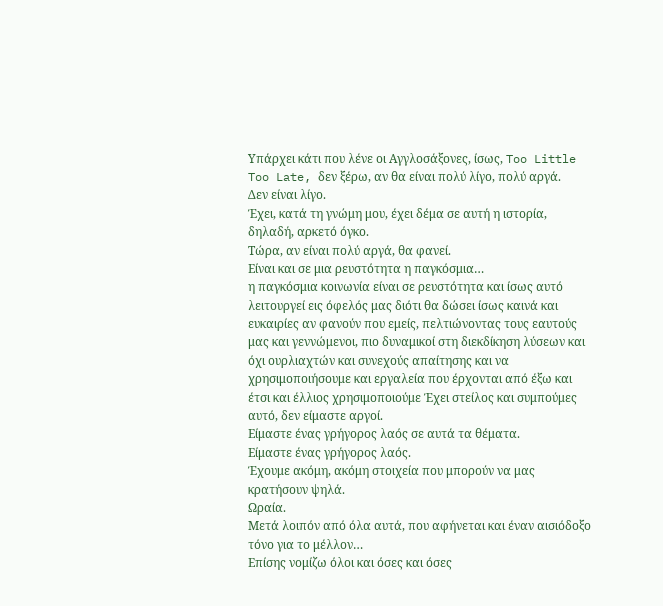Υπάρχει κάτι που λένε οι Αγγλοσάξονες, ίσως, Too Little Too Late, δεν ξέρω, αν θα είναι πολύ λίγο, πολύ αργά.
Δεν είναι λίγο.
Έχει, κατά τη γνώμη μου, έχει δέμα σε αυτή η ιστορία, δηλαδή, αρκετό όγκο.
Τώρα, αν είναι πολύ αργά, θα φανεί.
Είναι και σε μια ρευστότητα η παγκόσμια…
η παγκόσμια κοινωνία είναι σε ρευστότητα και ίσως αυτό λειτουργεί εις όφελός μας διότι θα δώσει ίσως καινά και ευκαιρίες αν φανούν που εμείς, πελτιώνοντας τους εαυτούς μας και γεννώμενοι, πιο δυναμικοί στη διεκδίκηση λύσεων και όχι ουρλιαχτών και συνεχούς απαίτησης και να χρησιμοποιήσουμε και εργαλεία που έρχονται από έξω και έτσι και έλλιος χρησιμοποιούμε Έχει στείλος και συμπούμες αυτό, δεν είμαστε αργοί.
Είμαστε ένας γρήγορος λαός σε αυτά τα θέματα.
Είμαστε ένας γρήγορος λαός.
Έχουμε ακόμη, ακόμη στοιχεία που μπορούν να μας κρατήσουν ψηλά.
Ωραία.
Μετά λοιπόν από όλα αυτά, που αφήνεται και έναν αισιόδοξο τόνο για το μέλλον…
Επίσης νομίζω όλοι και όσες και όσες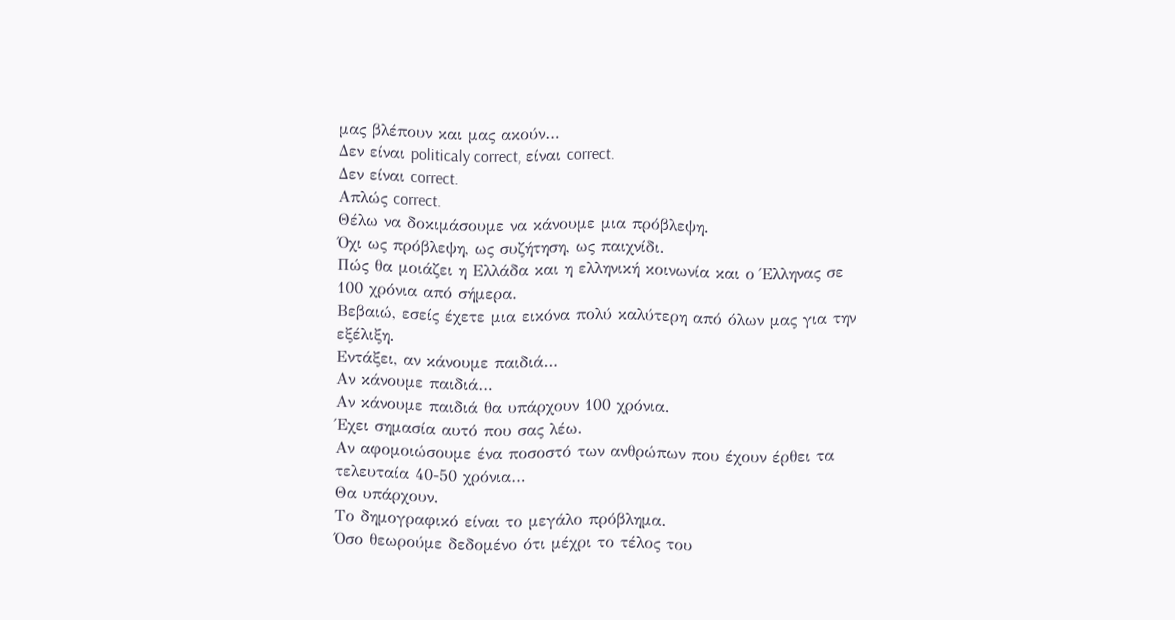μας βλέπουν και μας ακούν…
Δεν είναι politicaly correct, είναι correct.
Δεν είναι correct.
Απλώς correct.
Θέλω να δοκιμάσουμε να κάνουμε μια πρόβλεψη.
Όχι ως πρόβλεψη, ως συζήτηση, ως παιχνίδι.
Πώς θα μοιάζει η Ελλάδα και η ελληνική κοινωνία και ο Έλληνας σε 100 χρόνια από σήμερα.
Βεβαιώ, εσείς έχετε μια εικόνα πολύ καλύτερη από όλων μας για την εξέλιξη.
Εντάξει, αν κάνουμε παιδιά…
Αν κάνουμε παιδιά…
Αν κάνουμε παιδιά θα υπάρχουν 100 χρόνια.
Έχει σημασία αυτό που σας λέω.
Αν αφομοιώσουμε ένα ποσοστό των ανθρώπων που έχουν έρθει τα τελευταία 40-50 χρόνια…
Θα υπάρχουν.
Το δημογραφικό είναι το μεγάλο πρόβλημα.
Όσο θεωρούμε δεδομένο ότι μέχρι το τέλος του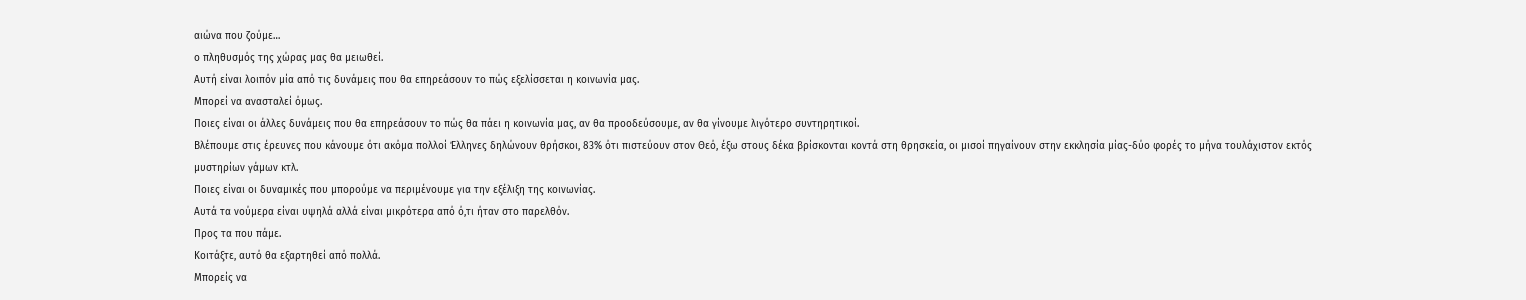αιώνα που ζούμε…
ο πληθυσμός της χώρας μας θα μειωθεί.
Αυτή είναι λοιπόν μία από τις δυνάμεις που θα επηρεάσουν το πώς εξελίσσεται η κοινωνία μας.
Μπορεί να ανασταλεί όμως.
Ποιες είναι οι άλλες δυνάμεις που θα επηρεάσουν το πώς θα πάει η κοινωνία μας, αν θα προοδεύσουμε, αν θα γίνουμε λιγότερο συντηρητικοί.
Βλέπουμε στις έρευνες που κάνουμε ότι ακόμα πολλοί Έλληνες δηλώνουν θρήσκοι, 83% ότι πιστεύουν στον Θεό, έξω στους δέκα βρίσκονται κοντά στη θρησκεία, οι μισοί πηγαίνουν στην εκκλησία μίας-δύο φορές το μήνα τουλάχιστον εκτός μυστηρίων γάμων κτλ.
Ποιες είναι οι δυναμικές που μπορούμε να περιμένουμε για την εξέλιξη της κοινωνίας.
Αυτά τα νούμερα είναι υψηλά αλλά είναι μικρότερα από ό,τι ήταν στο παρελθόν.
Προς τα που πάμε.
Κοιτάξτε, αυτό θα εξαρτηθεί από πολλά.
Μπορείς να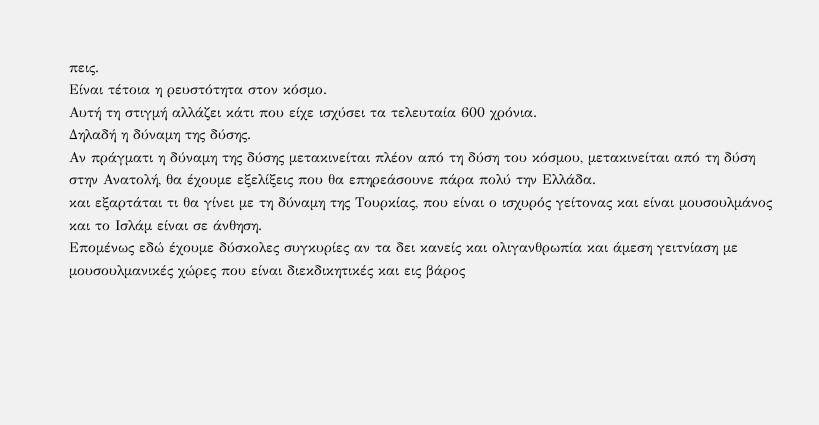πεις.
Είναι τέτοια η ρευστότητα στον κόσμο.
Αυτή τη στιγμή αλλάζει κάτι που είχε ισχύσει τα τελευταία 600 χρόνια.
Δηλαδή η δύναμη της δύσης.
Αν πράγματι η δύναμη της δύσης μετακινείται πλέον από τη δύση του κόσμου, μετακινείται από τη δύση στην Ανατολή, θα έχουμε εξελίξεις που θα επηρεάσουνε πάρα πολύ την Ελλάδα.
και εξαρτάται τι θα γίνει με τη δύναμη της Τουρκίας, που είναι ο ισχυρός γείτονας και είναι μουσουλμάνος και το Ισλάμ είναι σε άνθηση.
Επομένως εδώ έχουμε δύσκολες συγκυρίες αν τα δει κανείς και ολιγανθρωπία και άμεση γειτνίαση με μουσουλμανικές χώρες που είναι διεκδικητικές και εις βάρος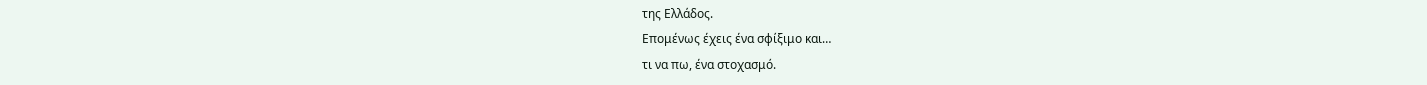της Ελλάδος.
Επομένως έχεις ένα σφίξιμο και…
τι να πω, ένα στοχασμό.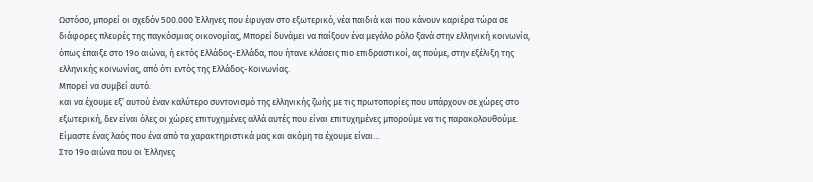Ωστόσο, μπορεί οι σχεδόν 500.000 Έλληνες που έφυγαν στο εξωτερικό, νέα παιδιά και που κάνουν καριέρα τώρα σε διάφορες πλευρές της παγκόσμιας οικονομίας, Μπορεί δυνάμει να παίξουν ένα μεγάλο ρόλο ξανά στην ελληνική κοινωνία, όπως έπαιξε στο 19ο αιώνα, ή εκτός Ελλάδος-Ελλάδα, που ήτανε κλάσεις πιο επιδραστικοί, ας πούμε, στην εξέλιξη της ελληνικής κοινωνίας, από ότι εντός της Ελλάδος-Κοινωνίας.
Μπορεί να συμβεί αυτό.
και να έχουμε εξ’ αυτού έναν καλύτερο συντονισμό της ελληνικής ζωής με τις πρωτοπορίες που υπάρχουν σε χώρες στο εξωτερική, δεν είναι όλες οι χώρες επιτυχημένες αλλά αυτές που είναι επιτυχημένες μπορούμε να τις παρακολουθούμε. Είμαστε ένας λαός που ένα από τα χαρακτηριστικά μας και ακόμη τα έχουμε είναι…
Στο 19ο αιώνα που οι Έλληνες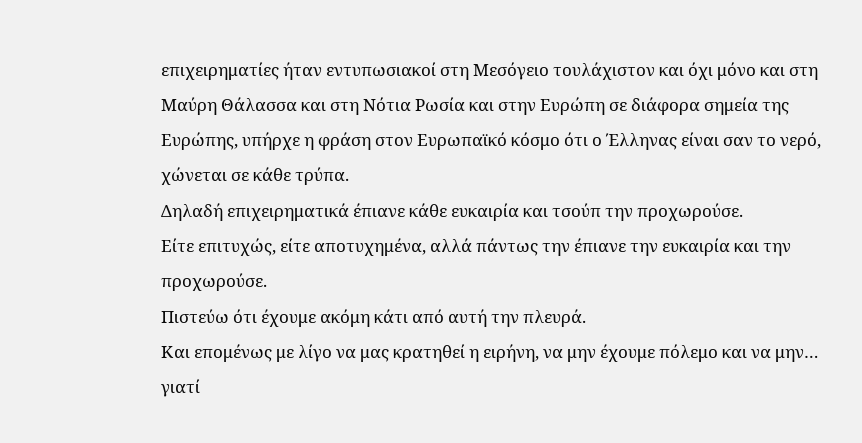επιχειρηματίες ήταν εντυπωσιακοί στη Μεσόγειο τουλάχιστον και όχι μόνο και στη Μαύρη Θάλασσα και στη Νότια Ρωσία και στην Ευρώπη σε διάφορα σημεία της Ευρώπης, υπήρχε η φράση στον Ευρωπαϊκό κόσμο ότι ο Έλληνας είναι σαν το νερό, χώνεται σε κάθε τρύπα.
Δηλαδή επιχειρηματικά έπιανε κάθε ευκαιρία και τσούπ την προχωρούσε.
Είτε επιτυχώς, είτε αποτυχημένα, αλλά πάντως την έπιανε την ευκαιρία και την προχωρούσε.
Πιστεύω ότι έχουμε ακόμη κάτι από αυτή την πλευρά.
Και επομένως με λίγο να μας κρατηθεί η ειρήνη, να μην έχουμε πόλεμο και να μην…
γιατί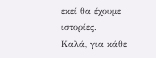εκεί θα έχουμε ιστορίες.
Καλά, για κάθε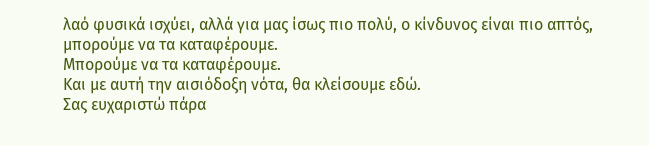λαό φυσικά ισχύει, αλλά για μας ίσως πιο πολύ, ο κίνδυνος είναι πιο απτός, μπορούμε να τα καταφέρουμε.
Μπορούμε να τα καταφέρουμε.
Και με αυτή την αισιόδοξη νότα, θα κλείσουμε εδώ.
Σας ευχαριστώ πάρα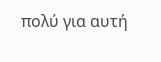πολύ για αυτή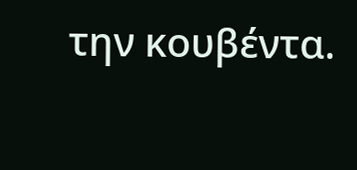την κουβέντα.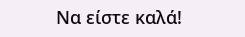Να είστε καλά!